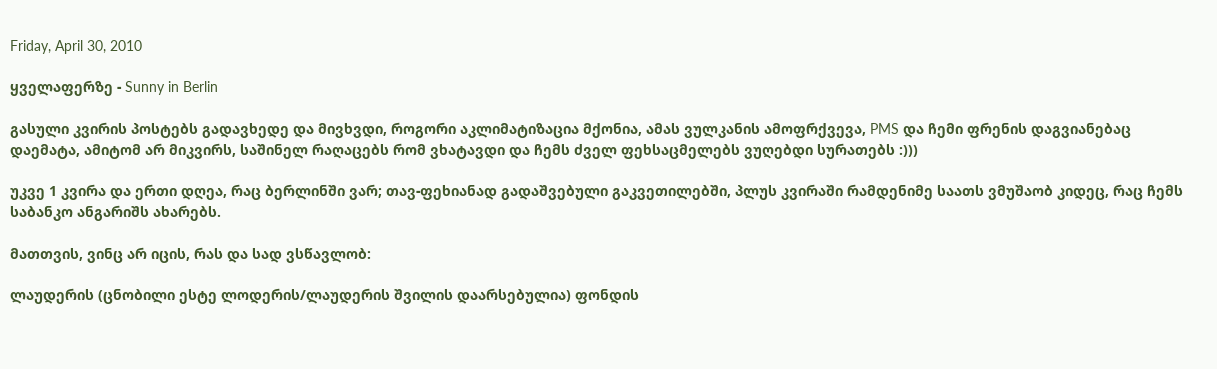Friday, April 30, 2010

ყველაფერზე - Sunny in Berlin

გასული კვირის პოსტებს გადავხედე და მივხვდი, როგორი აკლიმატიზაცია მქონია, ამას ვულკანის ამოფრქვევა, PMS და ჩემი ფრენის დაგვიანებაც დაემატა, ამიტომ არ მიკვირს, საშინელ რაღაცებს რომ ვხატავდი და ჩემს ძველ ფეხსაცმელებს ვუღებდი სურათებს :)))

უკვე 1 კვირა და ერთი დღეა, რაც ბერლინში ვარ; თავ-ფეხიანად გადაშვებული გაკვეთილებში, პლუს კვირაში რამდენიმე საათს ვმუშაობ კიდეც, რაც ჩემს საბანკო ანგარიშს ახარებს.

მათთვის, ვინც არ იცის, რას და სად ვსწავლობ:

ლაუდერის (ცნობილი ესტე ლოდერის/ლაუდერის შვილის დაარსებულია) ფონდის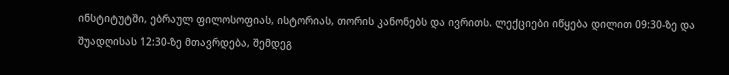ინსტიტუტში, ებრაულ ფილოსოფიას, ისტორიას, თორის კანონებს და ივრითს. ლექციები იწყება დილით 09:30-ზე და შუადღისას 12:30-ზე მთავრდება, შემდეგ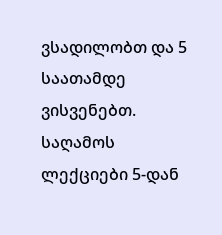ვსადილობთ და 5 საათამდე ვისვენებთ. საღამოს ლექციები 5-დან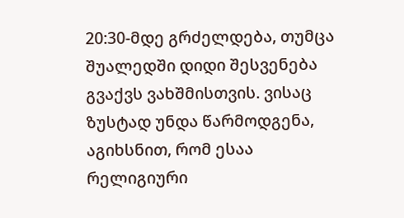20:30-მდე გრძელდება, თუმცა შუალედში დიდი შესვენება გვაქვს ვახშმისთვის. ვისაც ზუსტად უნდა წარმოდგენა, აგიხსნით, რომ ესაა რელიგიური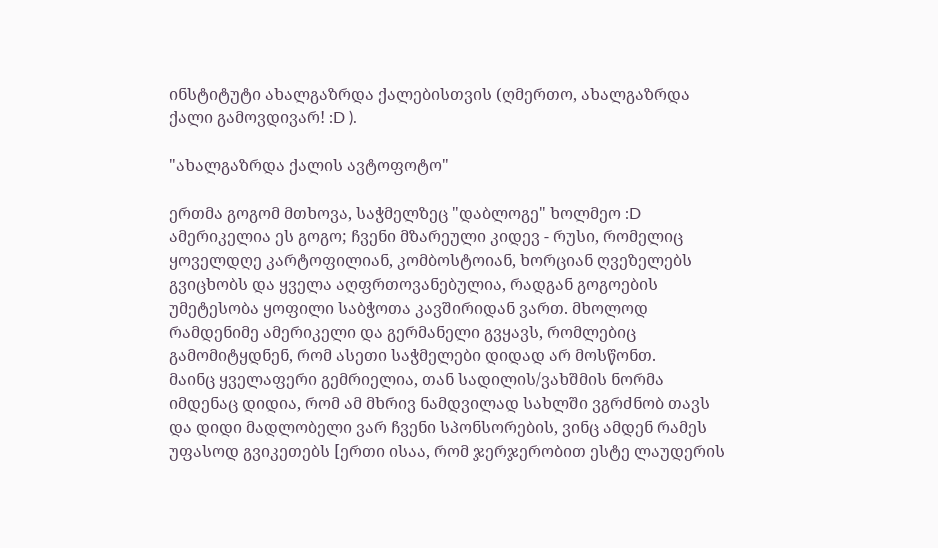ინსტიტუტი ახალგაზრდა ქალებისთვის (ღმერთო, ახალგაზრდა ქალი გამოვდივარ! :D ).

"ახალგაზრდა ქალის ავტოფოტო"

ერთმა გოგომ მთხოვა, საჭმელზეც "დაბლოგე" ხოლმეო :D ამერიკელია ეს გოგო; ჩვენი მზარეული კიდევ - რუსი, რომელიც ყოველდღე კარტოფილიან, კომბოსტოიან, ხორციან ღვეზელებს გვიცხობს და ყველა აღფრთოვანებულია, რადგან გოგოების უმეტესობა ყოფილი საბჭოთა კავშირიდან ვართ. მხოლოდ რამდენიმე ამერიკელი და გერმანელი გვყავს, რომლებიც გამომიტყდნენ, რომ ასეთი საჭმელები დიდად არ მოსწონთ.
მაინც ყველაფერი გემრიელია, თან სადილის/ვახშმის ნორმა იმდენაც დიდია, რომ ამ მხრივ ნამდვილად სახლში ვგრძნობ თავს და დიდი მადლობელი ვარ ჩვენი სპონსორების, ვინც ამდენ რამეს უფასოდ გვიკეთებს [ერთი ისაა, რომ ჯერჯერობით ესტე ლაუდერის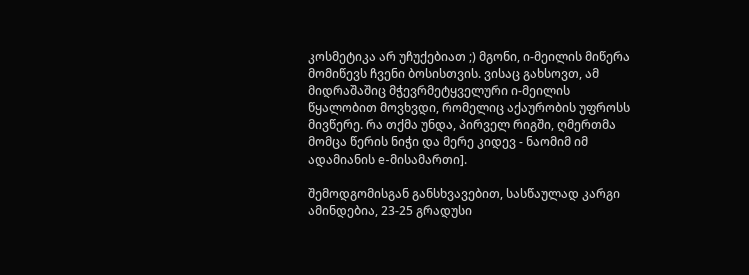კოსმეტიკა არ უჩუქებიათ ;) მგონი, ი-მეილის მიწერა მომიწევს ჩვენი ბოსისთვის. ვისაც გახსოვთ, ამ მიდრაშაშიც მჭევრმეტყველური ი-მეილის წყალობით მოვხვდი, რომელიც აქაურობის უფროსს მივწერე. რა თქმა უნდა, პირველ რიგში, ღმერთმა მომცა წერის ნიჭი და მერე კიდევ - ნაომიმ იმ ადამიანის e-მისამართი].

შემოდგომისგან განსხვავებით, სასწაულად კარგი ამინდებია, 23-25 გრადუსი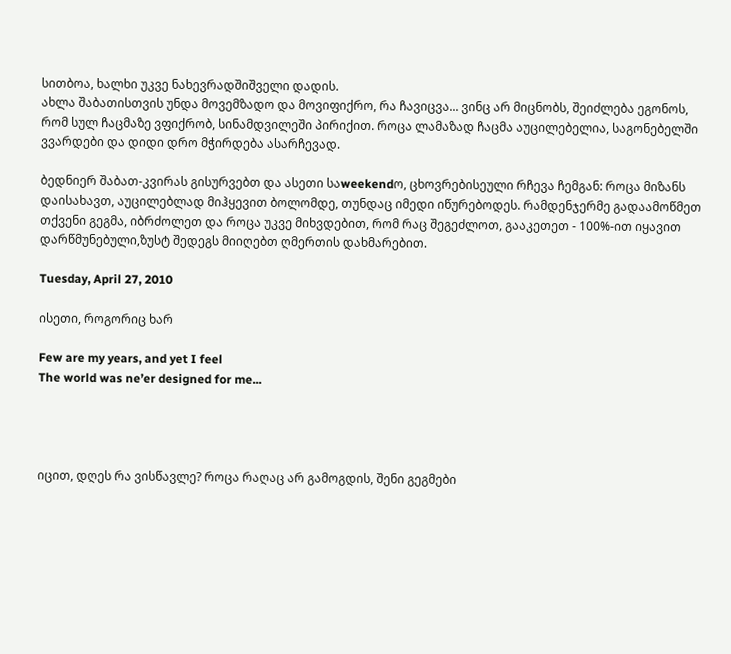სითბოა, ხალხი უკვე ნახევრადშიშველი დადის.
ახლა შაბათისთვის უნდა მოვემზადო და მოვიფიქრო, რა ჩავიცვა... ვინც არ მიცნობს, შეიძლება ეგონოს, რომ სულ ჩაცმაზე ვფიქრობ, სინამდვილეში პირიქით. როცა ლამაზად ჩაცმა აუცილებელია, საგონებელში ვვარდები და დიდი დრო მჭირდება ასარჩევად.

ბედნიერ შაბათ-კვირას გისურვებთ და ასეთი საweekendო, ცხოვრებისეული რჩევა ჩემგან: როცა მიზანს დაისახავთ, აუცილებლად მიჰყევით ბოლომდე, თუნდაც იმედი იწურებოდეს. რამდენჯერმე გადაამოწმეთ თქვენი გეგმა, იბრძოლეთ და როცა უკვე მიხვდებით, რომ რაც შეგეძლოთ, გააკეთეთ - 100%-ით იყავით დარწმუნებული,ზუსტ შედეგს მიიღებთ ღმერთის დახმარებით.

Tuesday, April 27, 2010

ისეთი, როგორიც ხარ

Few are my years, and yet I feel
The world was ne’er designed for me...




იცით, დღეს რა ვისწავლე? როცა რაღაც არ გამოგდის, შენი გეგმები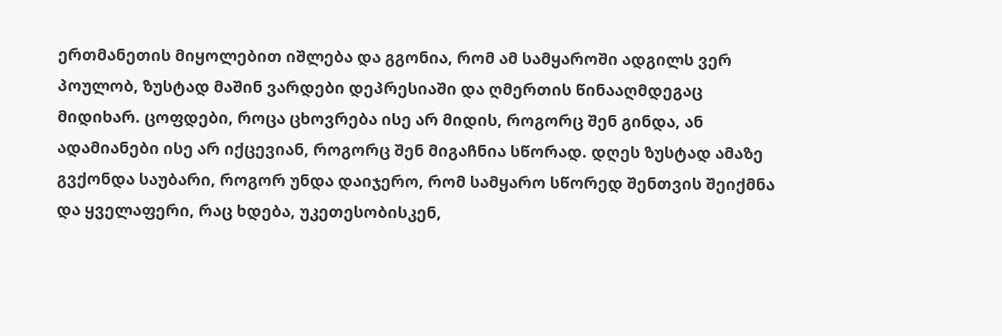ერთმანეთის მიყოლებით იშლება და გგონია, რომ ამ სამყაროში ადგილს ვერ პოულობ, ზუსტად მაშინ ვარდები დეპრესიაში და ღმერთის წინააღმდეგაც მიდიხარ. ცოფდები, როცა ცხოვრება ისე არ მიდის, როგორც შენ გინდა, ან ადამიანები ისე არ იქცევიან, როგორც შენ მიგაჩნია სწორად. დღეს ზუსტად ამაზე გვქონდა საუბარი, როგორ უნდა დაიჯერო, რომ სამყარო სწორედ შენთვის შეიქმნა და ყველაფერი, რაც ხდება, უკეთესობისკენ,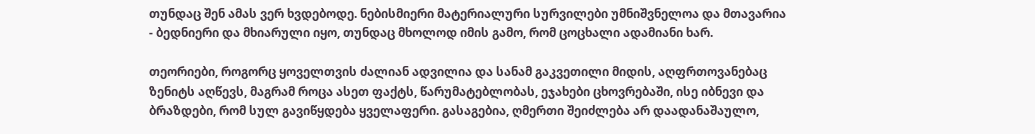თუნდაც შენ ამას ვერ ხვდებოდე. ნებისმიერი მატერიალური სურვილები უმნიშვნელოა და მთავარია - ბედნიერი და მხიარული იყო, თუნდაც მხოლოდ იმის გამო, რომ ცოცხალი ადამიანი ხარ.

თეორიები, როგორც ყოველთვის ძალიან ადვილია და სანამ გაკვეთილი მიდის, აღფრთოვანებაც ზენიტს აღწევს, მაგრამ როცა ასეთ ფაქტს, წარუმატებლობას, ეჯახები ცხოვრებაში, ისე იბნევი და ბრაზდები, რომ სულ გავიწყდება ყველაფერი. გასაგებია, ღმერთი შეიძლება არ დაადანაშაულო,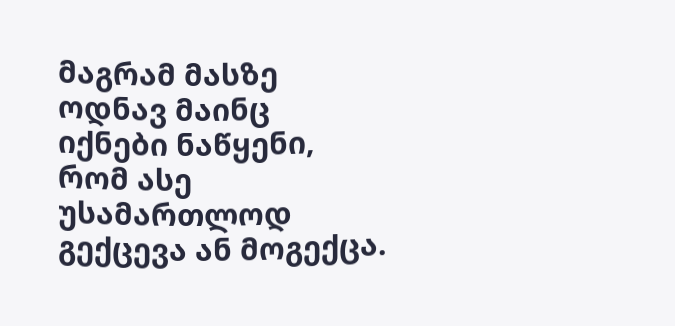მაგრამ მასზე ოდნავ მაინც იქნები ნაწყენი, რომ ასე უსამართლოდ გექცევა ან მოგექცა.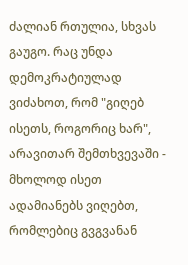ძალიან რთულია, სხვას გაუგო. რაც უნდა დემოკრატიულად ვიძახოთ, რომ "გიღებ ისეთს, როგორიც ხარ", არავითარ შემთხვევაში - მხოლოდ ისეთ ადამიანებს ვიღებთ, რომლებიც გვგვანან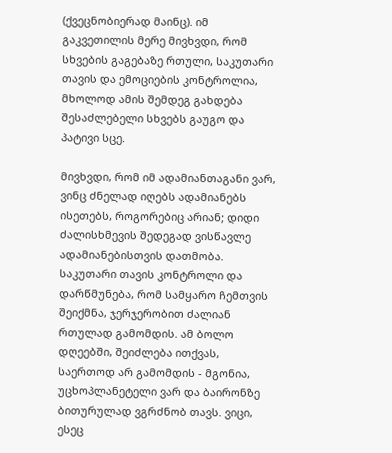(ქვეცნობიერად მაინც). იმ გაკვეთილის მერე მივხვდი, რომ სხვების გაგებაზე რთული, საკუთარი თავის და ემოციების კონტროლია, მხოლოდ ამის შემდეგ გახდება შესაძლებელი სხვებს გაუგო და პატივი სცე.

მივხვდი, რომ იმ ადამიანთაგანი ვარ, ვინც ძნელად იღებს ადამიანებს ისეთებს, როგორებიც არიან; დიდი ძალისხმევის შედეგად ვისწავლე ადამიანებისთვის დათმობა.
საკუთარი თავის კონტროლი და დარწმუნება, რომ სამყარო ჩემთვის შეიქმნა, ჯერჯერობით ძალიან რთულად გამომდის. ამ ბოლო დღეებში, შეიძლება ითქვას, საერთოდ არ გამომდის - მგონია, უცხოპლანეტელი ვარ და ბაირონზე ბითურულად ვგრძნობ თავს. ვიცი, ესეც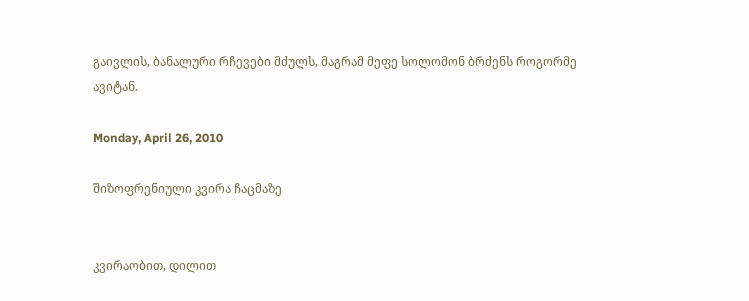გაივლის, ბანალური რჩევები მძულს, მაგრამ მეფე სოლომონ ბრძენს როგორმე ავიტან.

Monday, April 26, 2010

შიზოფრენიული კვირა ჩაცმაზე


კვირაობით, დილით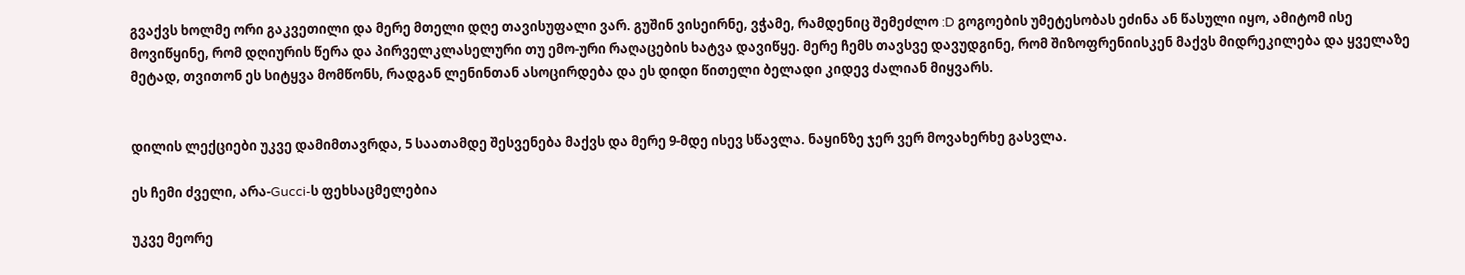გვაქვს ხოლმე ორი გაკვეთილი და მერე მთელი დღე თავისუფალი ვარ. გუშინ ვისეირნე, ვჭამე, რამდენიც შემეძლო :D გოგოების უმეტესობას ეძინა ან წასული იყო, ამიტომ ისე მოვიწყინე, რომ დღიურის წერა და პირველკლასელური თუ ემო-ური რაღაცების ხატვა დავიწყე. მერე ჩემს თავსვე დავუდგინე, რომ შიზოფრენიისკენ მაქვს მიდრეკილება და ყველაზე მეტად, თვითონ ეს სიტყვა მომწონს, რადგან ლენინთან ასოცირდება და ეს დიდი წითელი ბელადი კიდევ ძალიან მიყვარს.


დილის ლექციები უკვე დამიმთავრდა, 5 საათამდე შესვენება მაქვს და მერე 9-მდე ისევ სწავლა. ნაყინზე ჯერ ვერ მოვახერხე გასვლა.

ეს ჩემი ძველი, არა-Gucci-ს ფეხსაცმელებია

უკვე მეორე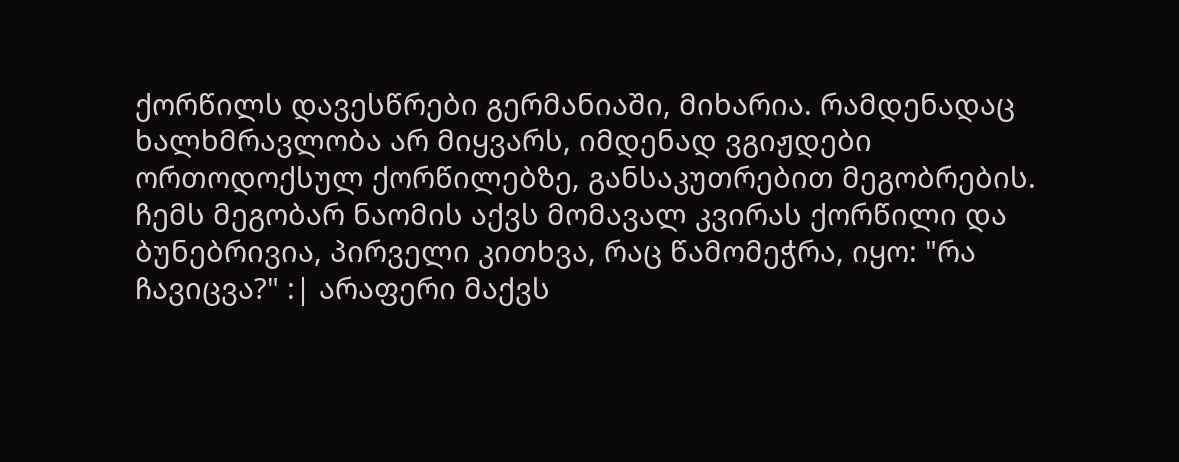ქორწილს დავესწრები გერმანიაში, მიხარია. რამდენადაც ხალხმრავლობა არ მიყვარს, იმდენად ვგიჟდები ორთოდოქსულ ქორწილებზე, განსაკუთრებით მეგობრების.
ჩემს მეგობარ ნაომის აქვს მომავალ კვირას ქორწილი და ბუნებრივია, პირველი კითხვა, რაც წამომეჭრა, იყო: "რა ჩავიცვა?" :| არაფერი მაქვს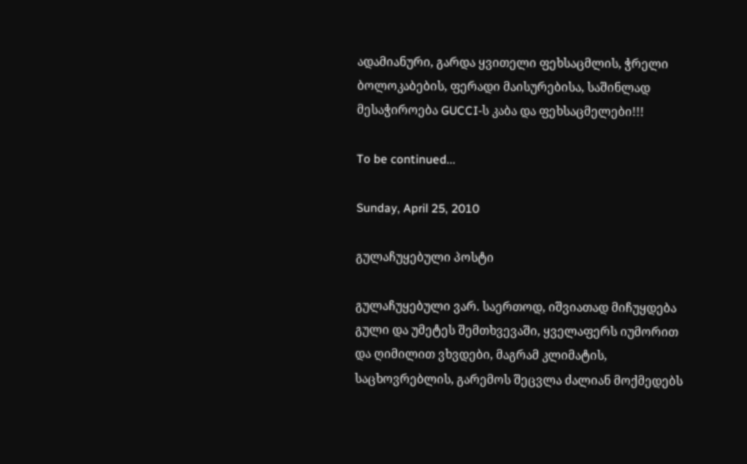ადამიანური, გარდა ყვითელი ფეხსაცმლის, ჭრელი ბოლოკაბების, ფერადი მაისურებისა, საშინლად მესაჭიროება GUCCI-ს კაბა და ფეხსაცმელები!!!

To be continued...

Sunday, April 25, 2010

გულაჩუყებული პოსტი

გულაჩუყებული ვარ. საერთოდ, იშვიათად მიჩუყდება გული და უმეტეს შემთხვევაში, ყველაფერს იუმორით და ღიმილით ვხვდები, მაგრამ კლიმატის, საცხოვრებლის, გარემოს შეცვლა ძალიან მოქმედებს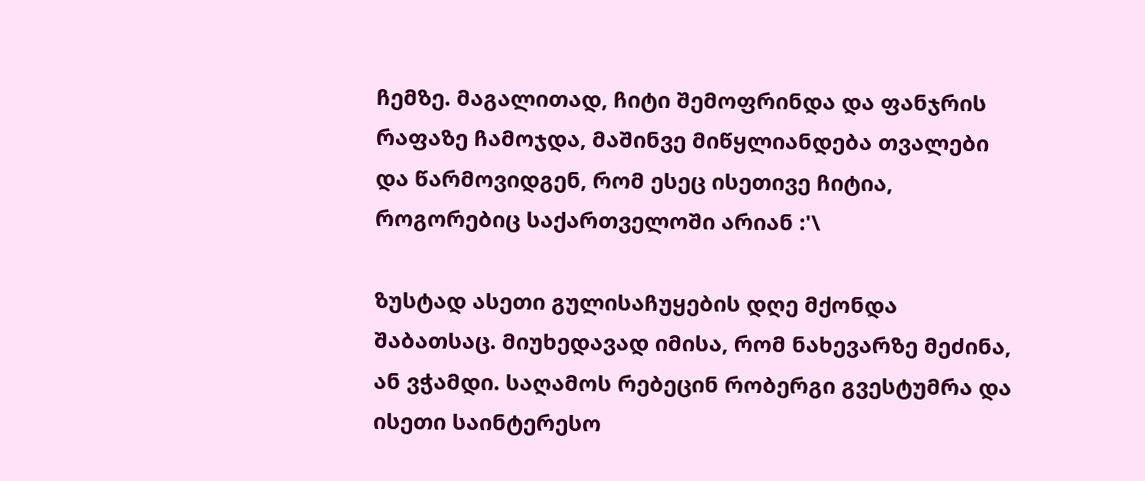ჩემზე. მაგალითად, ჩიტი შემოფრინდა და ფანჯრის რაფაზე ჩამოჯდა, მაშინვე მიწყლიანდება თვალები და წარმოვიდგენ, რომ ესეც ისეთივე ჩიტია, როგორებიც საქართველოში არიან :'\

ზუსტად ასეთი გულისაჩუყების დღე მქონდა შაბათსაც. მიუხედავად იმისა, რომ ნახევარზე მეძინა, ან ვჭამდი. საღამოს რებეცინ რობერგი გვესტუმრა და ისეთი საინტერესო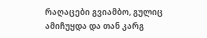რაღაცები გვიამბო, გულიც ამიჩუყდა და თან კარგ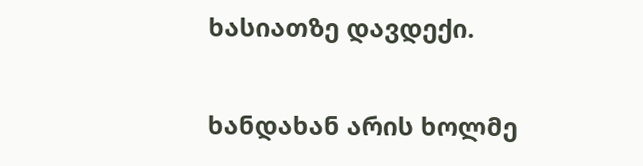ხასიათზე დავდექი.

ხანდახან არის ხოლმე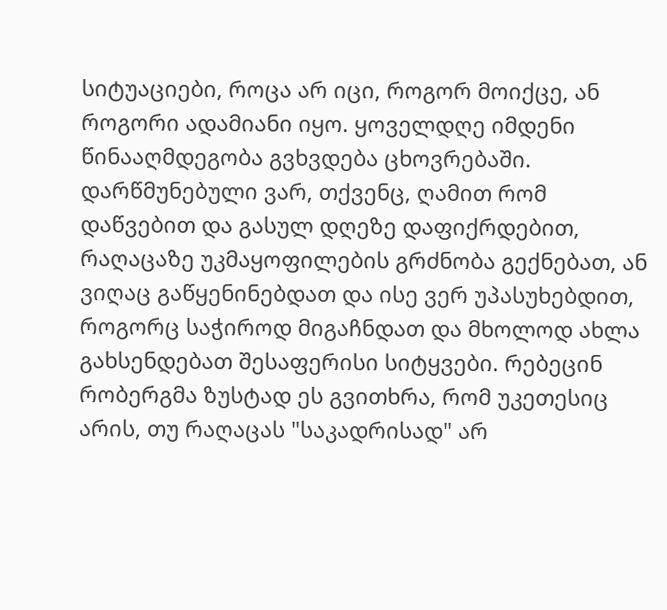სიტუაციები, როცა არ იცი, როგორ მოიქცე, ან როგორი ადამიანი იყო. ყოველდღე იმდენი წინააღმდეგობა გვხვდება ცხოვრებაში. დარწმუნებული ვარ, თქვენც, ღამით რომ დაწვებით და გასულ დღეზე დაფიქრდებით, რაღაცაზე უკმაყოფილების გრძნობა გექნებათ, ან ვიღაც გაწყენინებდათ და ისე ვერ უპასუხებდით, როგორც საჭიროდ მიგაჩნდათ და მხოლოდ ახლა გახსენდებათ შესაფერისი სიტყვები. რებეცინ რობერგმა ზუსტად ეს გვითხრა, რომ უკეთესიც არის, თუ რაღაცას "საკადრისად" არ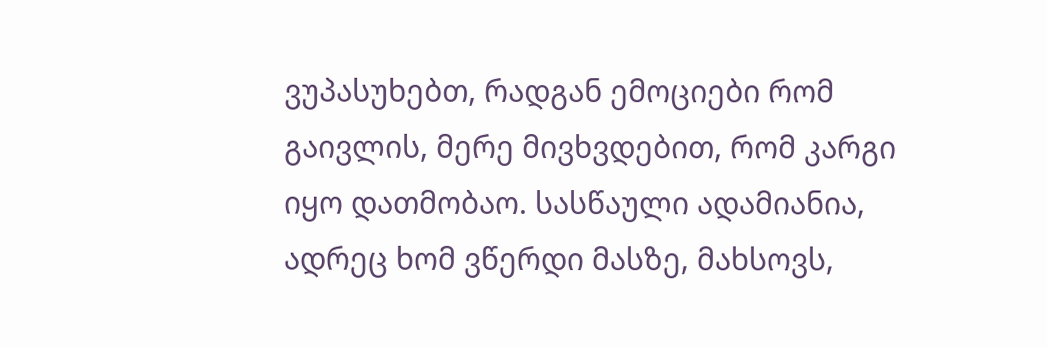ვუპასუხებთ, რადგან ემოციები რომ გაივლის, მერე მივხვდებით, რომ კარგი იყო დათმობაო. სასწაული ადამიანია, ადრეც ხომ ვწერდი მასზე, მახსოვს,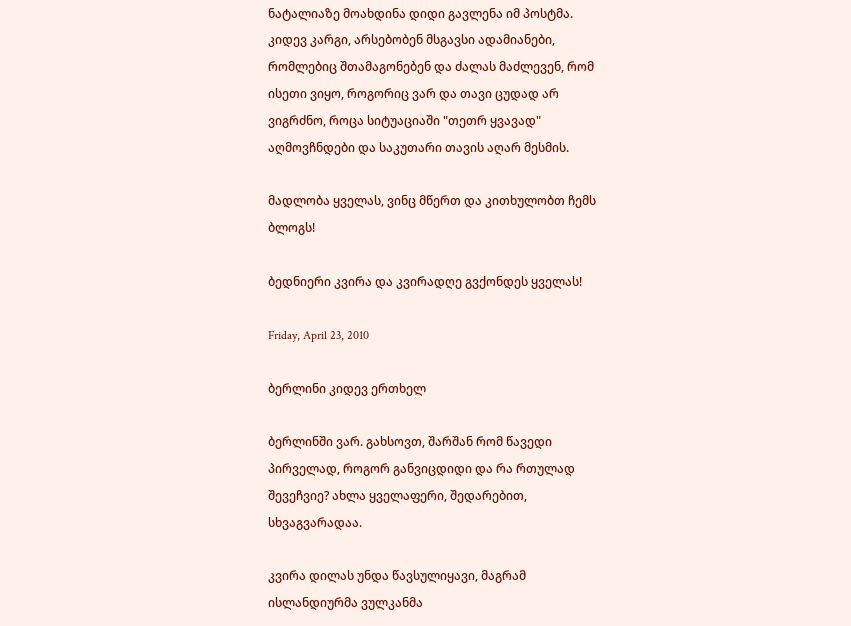ნატალიაზე მოახდინა დიდი გავლენა იმ პოსტმა. კიდევ კარგი, არსებობენ მსგავსი ადამიანები, რომლებიც შთამაგონებენ და ძალას მაძლევენ, რომ ისეთი ვიყო, როგორიც ვარ და თავი ცუდად არ ვიგრძნო, როცა სიტუაციაში "თეთრ ყვავად" აღმოვჩნდები და საკუთარი თავის აღარ მესმის.

მადლობა ყველას, ვინც მწერთ და კითხულობთ ჩემს ბლოგს!

ბედნიერი კვირა და კვირადღე გვქონდეს ყველას!

Friday, April 23, 2010

ბერლინი კიდევ ერთხელ

ბერლინში ვარ. გახსოვთ, შარშან რომ წავედი პირველად, როგორ განვიცდიდი და რა რთულად შევეჩვიე? ახლა ყველაფერი, შედარებით, სხვაგვარადაა.

კვირა დილას უნდა წავსულიყავი, მაგრამ ისლანდიურმა ვულკანმა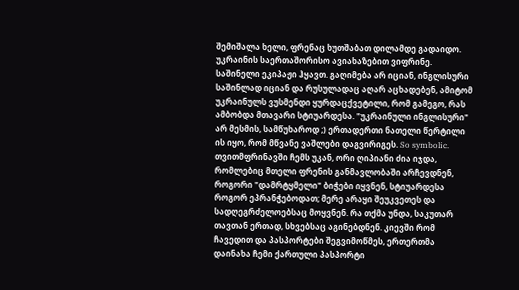შემიშალა ხელი, ფრენაც ხუთშაბათ დილამდე გადაიდო. უკრაინის საერთაშორისო ავიახაზებით ვიფრინე. საშინელი ეკიპაჟი ჰყავთ. გაღიმება არ იციან, ინგლისური საშინლად იციან და რუსულადაც აღარ აცხადებენ, ამიტომ უკრაინულს ვუსმენდი ყურდაცქვეტილი, რომ გამეგო, რას ამბობდა მთავარი სტიუარდესა. "უკრაინული ინგლისური" არ მესმის, სამწუხაროდ ;) ერთადერთი ნათელი წერტილი ის იყო, რომ მწვანე ვაშლები დაგვირიგეს. So symbolic.
თვითმფრინავში ჩემს უკან, ორი ღიპიანი ძია იჯდა, რომლებიც მთელი ფრენის განმავლობაში არჩევდნენ, როგორი "დამრტყმელი" ბიჭები იყვნენ, სტიუარდესა როგორ ეპრანჭებოდათ; მერე არაყი შეუკვეთეს და სადღეგრძელოებსაც მოყვნენ. რა თქმა უნდა, საკუთარ თავთან ერთად, სხვებსაც აგინებდნენ. კიევში რომ ჩავედით და პასპორტები შეგვიმოწმეს, ერთერთმა დაინახა ჩემი ქართული პასპორტი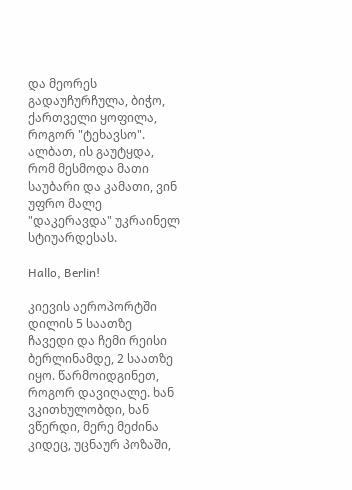და მეორეს გადაუჩურჩულა, ბიჭო, ქართველი ყოფილა, როგორ "ტეხავსო". ალბათ, ის გაუტყდა, რომ მესმოდა მათი საუბარი და კამათი, ვინ უფრო მალე "დაკერავდა" უკრაინელ სტიუარდესას.

Hallo, Berlin!

კიევის აეროპორტში დილის 5 საათზე ჩავედი და ჩემი რეისი ბერლინამდე, 2 საათზე იყო. წარმოიდგინეთ, როგორ დავიღალე. ხან ვკითხულობდი, ხან ვწერდი, მერე მეძინა კიდეც, უცნაურ პოზაში,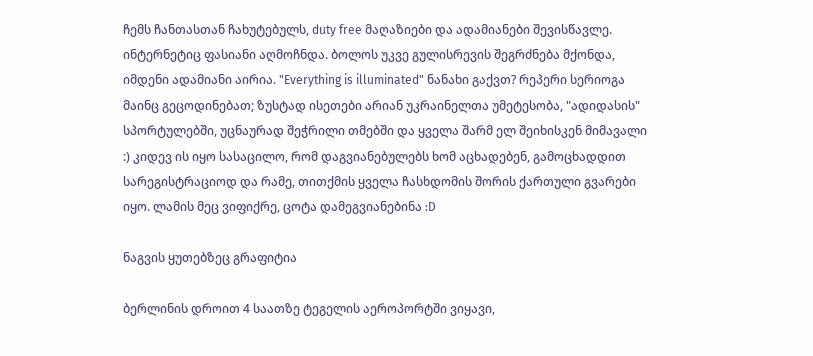ჩემს ჩანთასთან ჩახუტებულს, duty free მაღაზიები და ადამიანები შევისწავლე. ინტერნეტიც ფასიანი აღმოჩნდა. ბოლოს უკვე გულისრევის შეგრძნება მქონდა, იმდენი ადამიანი აირია. "Everything is illuminated" ნანახი გაქვთ? რეპერი სერიოგა მაინც გეცოდინებათ; ზუსტად ისეთები არიან უკრაინელთა უმეტესობა, "ადიდასის" სპორტულებში, უცნაურად შეჭრილი თმებში და ყველა შარმ ელ შეიხისკენ მიმავალი :) კიდევ ის იყო სასაცილო, რომ დაგვიანებულებს ხომ აცხადებენ, გამოცხადდით სარეგისტრაციოდ და რამე, თითქმის ყველა ჩასხდომის შორის ქართული გვარები იყო. ლამის მეც ვიფიქრე, ცოტა დამეგვიანებინა :D

ნაგვის ყუთებზეც გრაფიტია

ბერლინის დროით 4 საათზე ტეგელის აეროპორტში ვიყავი,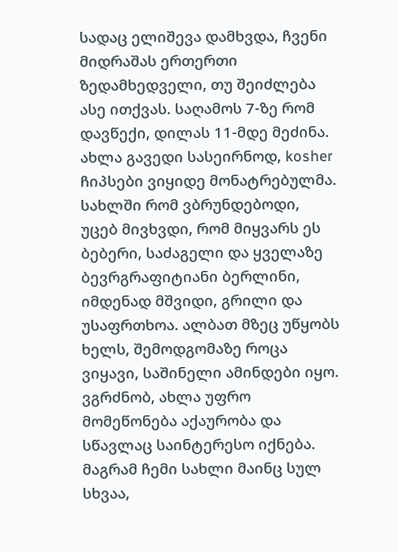სადაც ელიშევა დამხვდა, ჩვენი მიდრაშას ერთერთი ზედამხედველი, თუ შეიძლება ასე ითქვას. საღამოს 7-ზე რომ დავწექი, დილას 11-მდე მეძინა. ახლა გავედი სასეირნოდ, kosher ჩიპსები ვიყიდე მონატრებულმა. სახლში რომ ვბრუნდებოდი, უცებ მივხვდი, რომ მიყვარს ეს ბებერი, საძაგელი და ყველაზე ბევრგრაფიტიანი ბერლინი, იმდენად მშვიდი, გრილი და უსაფრთხოა. ალბათ მზეც უწყობს ხელს, შემოდგომაზე როცა ვიყავი, საშინელი ამინდები იყო. ვგრძნობ, ახლა უფრო მომეწონება აქაურობა და სწავლაც საინტერესო იქნება. მაგრამ ჩემი სახლი მაინც სულ სხვაა,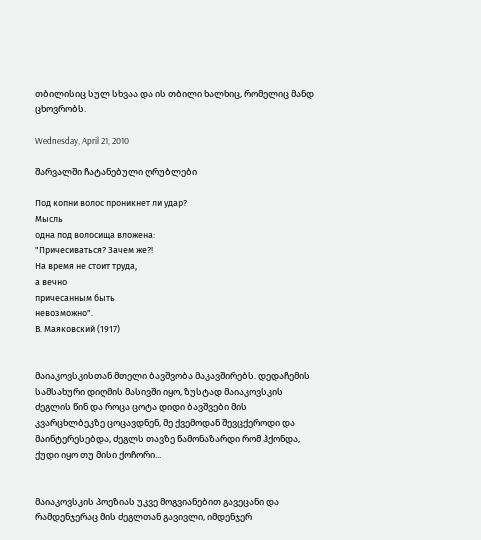თბილისიც სულ სხვაა და ის თბილი ხალხიც, რომელიც მანდ ცხოვრობს.

Wednesday, April 21, 2010

შარვალში ჩატანებული ღრუბლები

Под копни волос проникнет ли удар?
Мысль
одна под волосища вложена:
"Причесиваться? Зачем же?!
На время не стоит труда,
а вечно
причесанным быть
невозможно".
В. Маяковский (1917)


მაიაკოვსკისთან მთელი ბავშვობა მაკავშირებს. დედაჩემის სამსახური დიღმის მასივში იყო, ზუსტად მაიაკოვსკის ძეგლის წინ და როცა ცოტა დიდი ბავშვები მის კვარცხლბეკზე ცოცავდნენ, მე ქვემოდან შევცქეროდი და მაინტერესებდა, ძეგლს თავზე წამონაზარდი რომ ჰქონდა, ქუდი იყო თუ მისი ქოჩორი...


მაიაკოვსკის პოეზიას უკვე მოგვიანებით გავეცანი და რამდენჯერაც მის ძეგლთან გავივლი, იმდენჯერ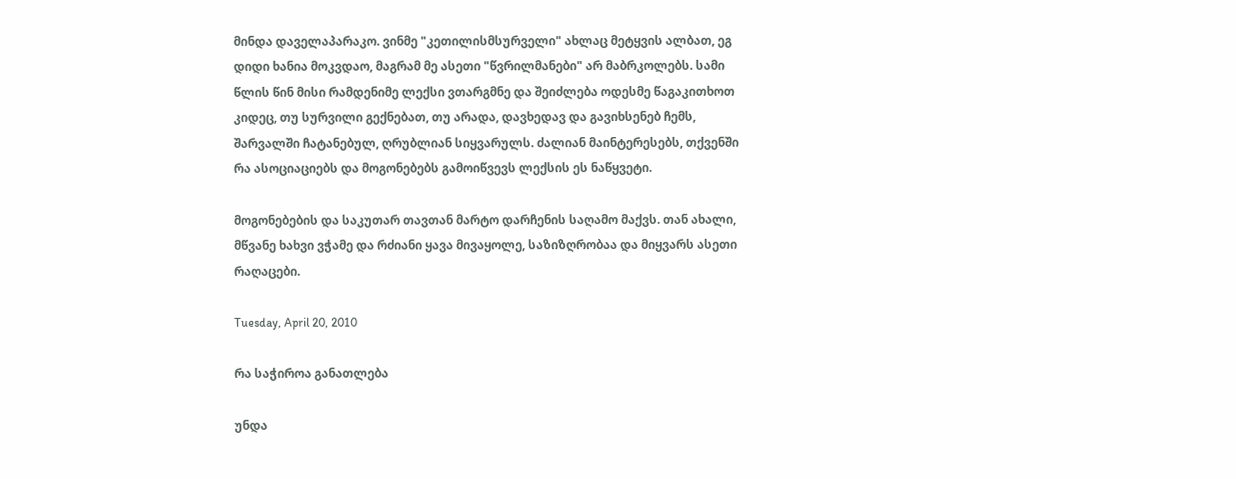მინდა დაველაპარაკო. ვინმე "კეთილისმსურველი" ახლაც მეტყვის ალბათ, ეგ დიდი ხანია მოკვდაო, მაგრამ მე ასეთი "წვრილმანები" არ მაბრკოლებს. სამი წლის წინ მისი რამდენიმე ლექსი ვთარგმნე და შეიძლება ოდესმე წაგაკითხოთ კიდეც, თუ სურვილი გექნებათ, თუ არადა, დავხედავ და გავიხსენებ ჩემს, შარვალში ჩატანებულ, ღრუბლიან სიყვარულს. ძალიან მაინტერესებს, თქვენში რა ასოციაციებს და მოგონებებს გამოიწვევს ლექსის ეს ნაწყვეტი.

მოგონებების და საკუთარ თავთან მარტო დარჩენის საღამო მაქვს. თან ახალი, მწვანე ხახვი ვჭამე და რძიანი ყავა მივაყოლე, საზიზღრობაა და მიყვარს ასეთი რაღაცები.

Tuesday, April 20, 2010

რა საჭიროა განათლება

უნდა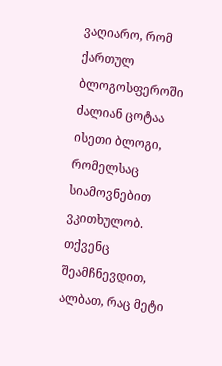ვაღიარო, რომ ქართულ ბლოგოსფეროში ძალიან ცოტაა ისეთი ბლოგი, რომელსაც სიამოვნებით ვკითხულობ. თქვენც შეამჩნევდით, ალბათ, რაც მეტი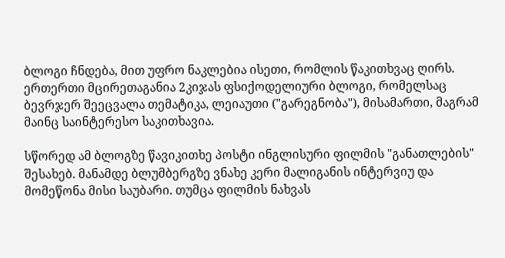ბლოგი ჩნდება, მით უფრო ნაკლებია ისეთი, რომლის წაკითხვაც ღირს.
ერთერთი მცირეთაგანია 2კიჯას ფსიქოდელიური ბლოგი, რომელსაც ბევრჯერ შეეცვალა თემატიკა, ლეიაუთი ("გარეგნობა"), მისამართი, მაგრამ მაინც საინტერესო საკითხავია.

სწორედ ამ ბლოგზე წავიკითხე პოსტი ინგლისური ფილმის "განათლების" შესახებ. მანამდე ბლუმბერგზე ვნახე კერი მალიგანის ინტერვიუ და მომეწონა მისი საუბარი. თუმცა ფილმის ნახვას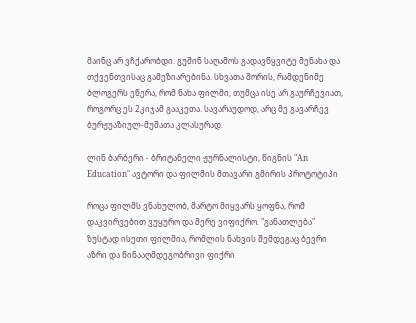მაინც არ ვჩქარობდი. გუშინ საღამოს გადავწყვიტე მენახა და თქვენთვისაც გამეზიარებინა. სხვათა შორის, რამდენიმე ბლოგერს ეწერა, რომ ნახა ფილმი, თუმცა ისე არ გაურჩევიათ, როგორც ეს 2კიჯამ გააკეთა. სავარაუდოდ, არც მე გავარჩევ ბურჟუაზიულ-მუშათა კლასურად.

ლინ ბარბერი - ბრიტანელი ჟურნალისტი, წიგნის "An Education" ავტორი და ფილმის მთავარი გმირის პროტოტიპი

როცა ფილმს ვნახულობ, მარტო მიყვარს ყოფნა, რომ დაკვირვებით ვუყურო და მერე ვიფიქრო. "განათლება" ზუსტად ისეთი ფილმია, რომლის ნახვის შემდეგაც ბევრი აზრი და წინააღმდეგობრივი ფიქრი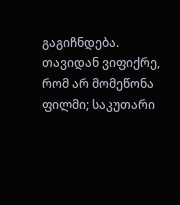გაგიჩნდება. თავიდან ვიფიქრე, რომ არ მომეწონა ფილმი; საკუთარი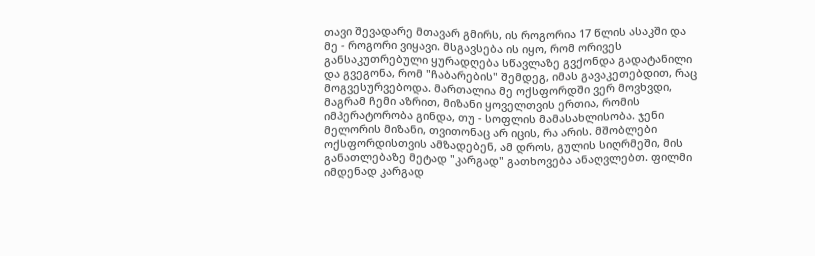თავი შევადარე მთავარ გმირს, ის როგორია 17 წლის ასაკში და მე - როგორი ვიყავი. მსგავსება ის იყო, რომ ორივეს განსაკუთრებული ყურადღება სწავლაზე გვქონდა გადატანილი და გვეგონა, რომ "ჩაბარების" შემდეგ, იმას გავაკეთებდით, რაც მოგვესურვებოდა. მართალია მე ოქსფორდში ვერ მოვხვდი, მაგრამ ჩემი აზრით, მიზანი ყოველთვის ერთია, რომის იმპერატორობა გინდა, თუ - სოფლის მამასახლისობა. ჯენი მელორის მიზანი, თვითონაც არ იცის, რა არის. მშობლები ოქსფორდისთვის ამზადებენ, ამ დროს, გულის სიღრმეში, მის განათლებაზე მეტად "კარგად" გათხოვება ანაღვლებთ. ფილმი იმდენად კარგად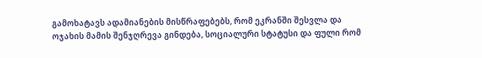გამოხატავს ადამიანების მისწრაფებებს, რომ ეკრანში შესვლა და ოჯახის მამის შენჯღრევა გინდება, სოციალური სტატუსი და ფული რომ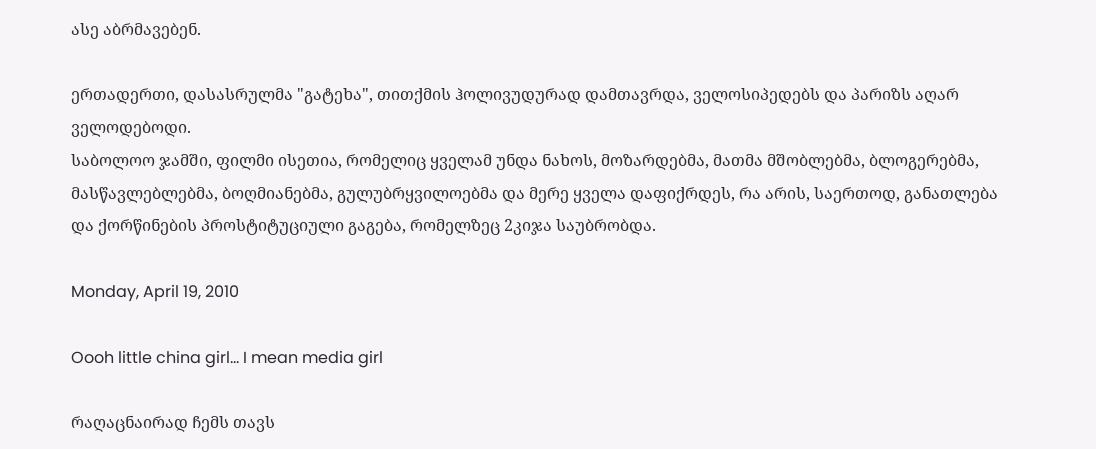ასე აბრმავებენ.

ერთადერთი, დასასრულმა "გატეხა", თითქმის ჰოლივუდურად დამთავრდა, ველოსიპედებს და პარიზს აღარ ველოდებოდი.
საბოლოო ჯამში, ფილმი ისეთია, რომელიც ყველამ უნდა ნახოს, მოზარდებმა, მათმა მშობლებმა, ბლოგერებმა, მასწავლებლებმა, ბოღმიანებმა, გულუბრყვილოებმა და მერე ყველა დაფიქრდეს, რა არის, საერთოდ, განათლება და ქორწინების პროსტიტუციული გაგება, რომელზეც 2კიჯა საუბრობდა.

Monday, April 19, 2010

Oooh little china girl... I mean media girl

რაღაცნაირად ჩემს თავს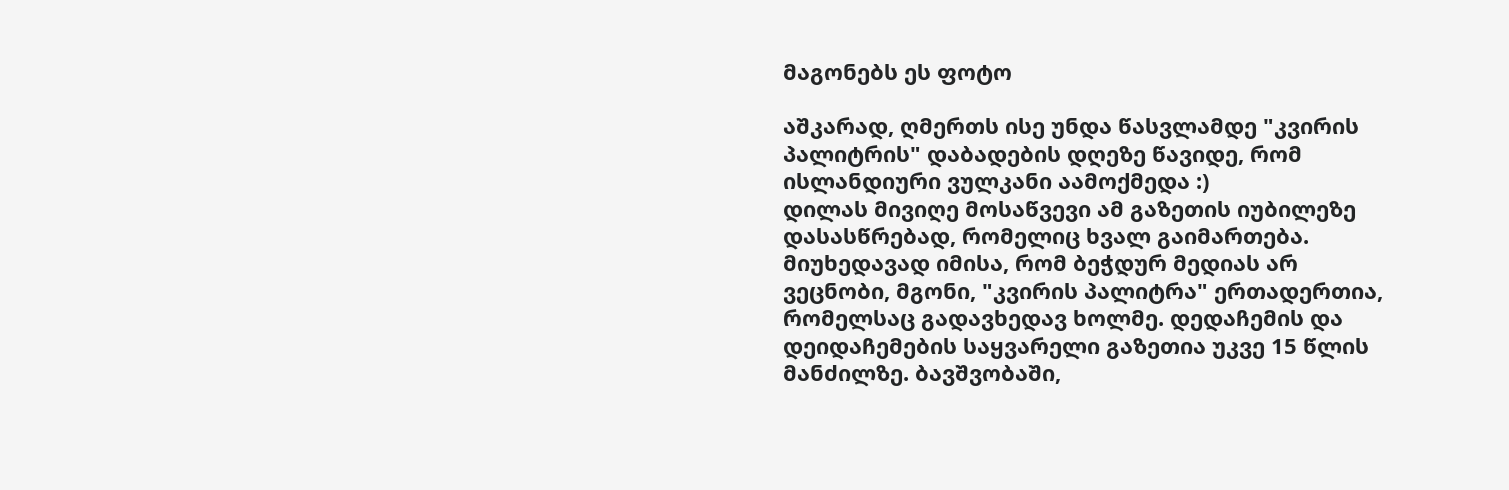მაგონებს ეს ფოტო

აშკარად, ღმერთს ისე უნდა წასვლამდე "კვირის პალიტრის" დაბადების დღეზე წავიდე, რომ ისლანდიური ვულკანი აამოქმედა :)
დილას მივიღე მოსაწვევი ამ გაზეთის იუბილეზე დასასწრებად, რომელიც ხვალ გაიმართება. მიუხედავად იმისა, რომ ბეჭდურ მედიას არ ვეცნობი, მგონი, "კვირის პალიტრა" ერთადერთია, რომელსაც გადავხედავ ხოლმე. დედაჩემის და დეიდაჩემების საყვარელი გაზეთია უკვე 15 წლის მანძილზე. ბავშვობაში,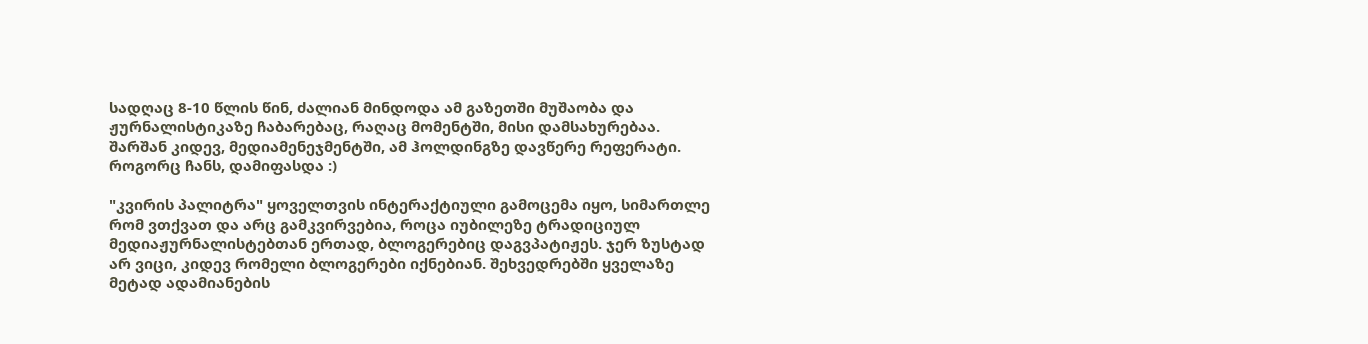სადღაც 8-10 წლის წინ, ძალიან მინდოდა ამ გაზეთში მუშაობა და ჟურნალისტიკაზე ჩაბარებაც, რაღაც მომენტში, მისი დამსახურებაა. შარშან კიდევ, მედიამენეჯმენტში, ამ ჰოლდინგზე დავწერე რეფერატი. როგორც ჩანს, დამიფასდა :)

"კვირის პალიტრა" ყოველთვის ინტერაქტიული გამოცემა იყო, სიმართლე რომ ვთქვათ და არც გამკვირვებია, როცა იუბილეზე ტრადიციულ მედიაჟურნალისტებთან ერთად, ბლოგერებიც დაგვპატიჟეს. ჯერ ზუსტად არ ვიცი, კიდევ რომელი ბლოგერები იქნებიან. შეხვედრებში ყველაზე მეტად ადამიანების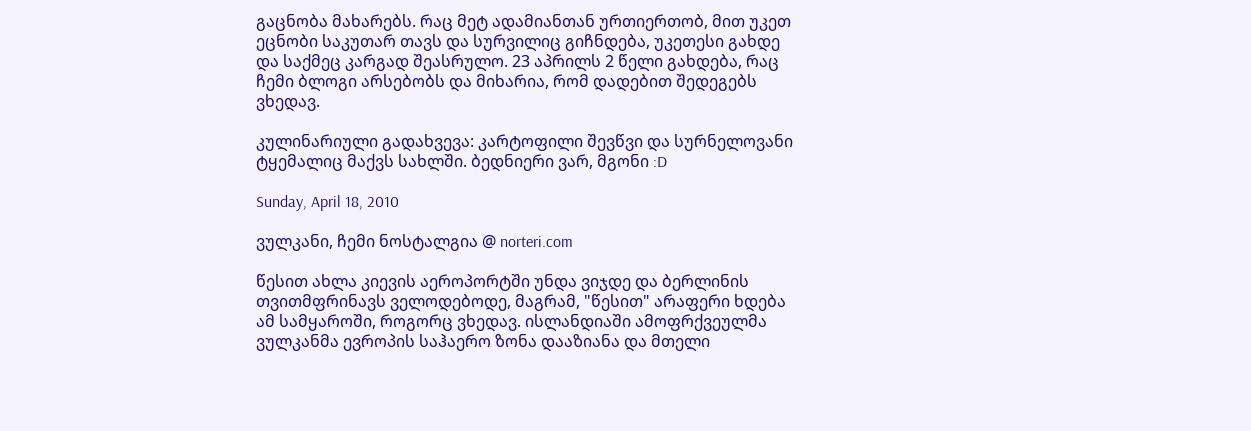გაცნობა მახარებს. რაც მეტ ადამიანთან ურთიერთობ, მით უკეთ ეცნობი საკუთარ თავს და სურვილიც გიჩნდება, უკეთესი გახდე და საქმეც კარგად შეასრულო. 23 აპრილს 2 წელი გახდება, რაც ჩემი ბლოგი არსებობს და მიხარია, რომ დადებით შედეგებს ვხედავ.

კულინარიული გადახვევა: კარტოფილი შევწვი და სურნელოვანი ტყემალიც მაქვს სახლში. ბედნიერი ვარ, მგონი :D

Sunday, April 18, 2010

ვულკანი, ჩემი ნოსტალგია @ norteri.com

წესით ახლა კიევის აეროპორტში უნდა ვიჯდე და ბერლინის თვითმფრინავს ველოდებოდე, მაგრამ, "წესით" არაფერი ხდება ამ სამყაროში, როგორც ვხედავ. ისლანდიაში ამოფრქვეულმა ვულკანმა ევროპის საჰაერო ზონა დააზიანა და მთელი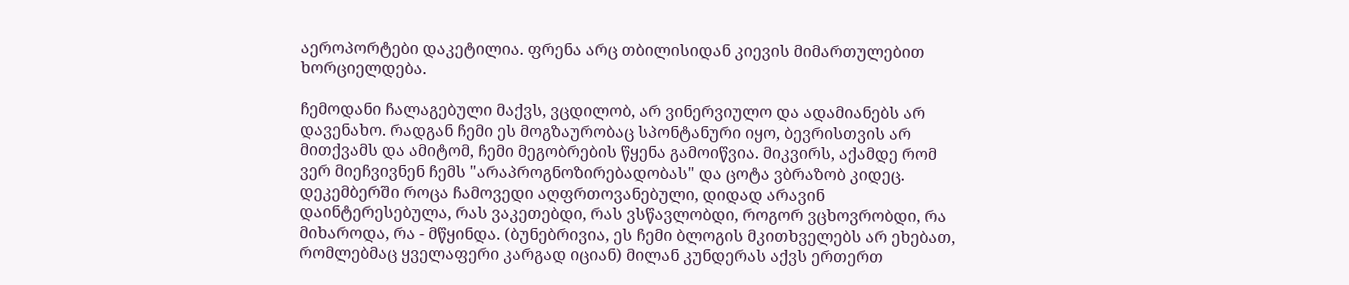აეროპორტები დაკეტილია. ფრენა არც თბილისიდან კიევის მიმართულებით ხორციელდება.

ჩემოდანი ჩალაგებული მაქვს, ვცდილობ, არ ვინერვიულო და ადამიანებს არ დავენახო. რადგან ჩემი ეს მოგზაურობაც სპონტანური იყო, ბევრისთვის არ მითქვამს და ამიტომ, ჩემი მეგობრების წყენა გამოიწვია. მიკვირს, აქამდე რომ ვერ მიეჩვივნენ ჩემს "არაპროგნოზირებადობას" და ცოტა ვბრაზობ კიდეც. დეკემბერში როცა ჩამოვედი აღფრთოვანებული, დიდად არავინ დაინტერესებულა, რას ვაკეთებდი, რას ვსწავლობდი, როგორ ვცხოვრობდი, რა მიხაროდა, რა - მწყინდა. (ბუნებრივია, ეს ჩემი ბლოგის მკითხველებს არ ეხებათ, რომლებმაც ყველაფერი კარგად იციან) მილან კუნდერას აქვს ერთერთ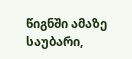წიგნში ამაზე საუბარი,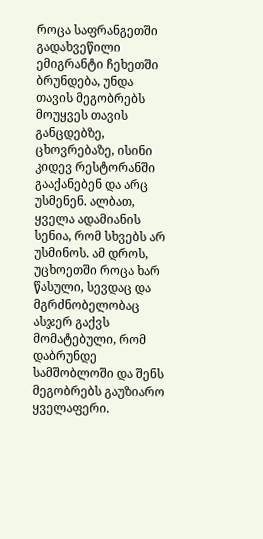როცა საფრანგეთში გადახვეწილი ემიგრანტი ჩეხეთში ბრუნდება, უნდა თავის მეგობრებს მოუყვეს თავის განცდებზე, ცხოვრებაზე, ისინი კიდევ რესტორანში გააქანებენ და არც უსმენენ. ალბათ, ყველა ადამიანის სენია, რომ სხვებს არ უსმინოს. ამ დროს, უცხოეთში როცა ხარ წასული, სევდაც და მგრძნობელობაც ასჯერ გაქვს მომატებული, რომ დაბრუნდე სამშობლოში და შენს მეგობრებს გაუზიარო ყველაფერი.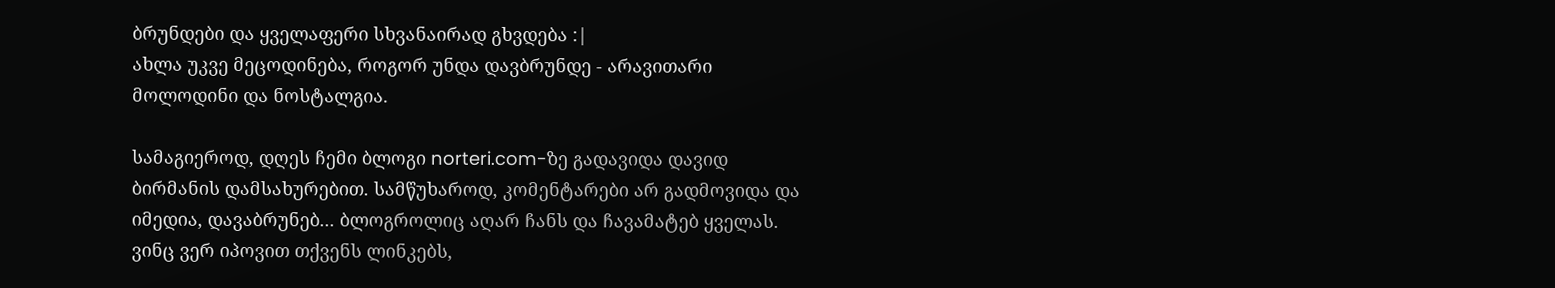ბრუნდები და ყველაფერი სხვანაირად გხვდება :|
ახლა უკვე მეცოდინება, როგორ უნდა დავბრუნდე - არავითარი მოლოდინი და ნოსტალგია.

სამაგიეროდ, დღეს ჩემი ბლოგი norteri.com-ზე გადავიდა დავიდ ბირმანის დამსახურებით. სამწუხაროდ, კომენტარები არ გადმოვიდა და იმედია, დავაბრუნებ... ბლოგროლიც აღარ ჩანს და ჩავამატებ ყველას. ვინც ვერ იპოვით თქვენს ლინკებს,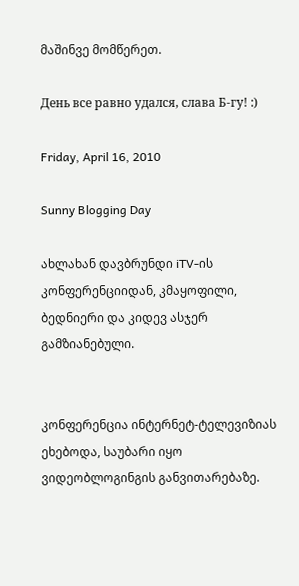მაშინვე მომწერეთ.

День все равно удался, слава Б-гу! :)

Friday, April 16, 2010

Sunny Blogging Day

ახლახან დავბრუნდი iTV-ის კონფერენციიდან, კმაყოფილი, ბედნიერი და კიდევ ასჯერ გამზიანებული.


კონფერენცია ინტერნეტ-ტელევიზიას ეხებოდა, საუბარი იყო ვიდეობლოგინგის განვითარებაზე.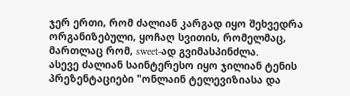ჯერ ერთი, რომ ძალიან კარგად იყო შეხვედრა ორგანიზებული, ყოჩაღ სვითის, რომელმაც, მართლაც რომ, sweet-ად გვიმასპინძლა.
ასევე ძალიან საინტერესო იყო ჯილიან ტენის პრეზენტაციები "ონლაინ ტელევიზიასა და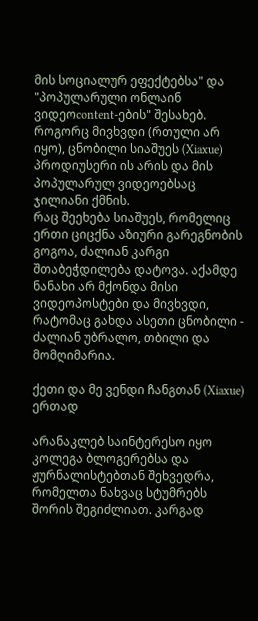მის სოციალურ ეფექტებსა" და "პოპულარული ონლაინ ვიდეოcontent-ების" შესახებ. როგორც მივხვდი (რთული არ იყო), ცნობილი სიაშუეს (Xiaxue) პროდიუსერი ის არის და მის პოპულარულ ვიდეოებსაც ჯილიანი ქმნის.
რაც შეეხება სიაშუეს, რომელიც ერთი ციცქნა აზიური გარეგნობის გოგოა, ძალიან კარგი შთაბეჭდილება დატოვა. აქამდე ნანახი არ მქონდა მისი ვიდეოპოსტები და მივხვდი, რატომაც გახდა ასეთი ცნობილი - ძალიან უბრალო, თბილი და მომღიმარია.

ქეთი და მე ვენდი ჩანგთან (Xiaxue) ერთად

არანაკლებ საინტერესო იყო კოლეგა ბლოგერებსა და ჟურნალისტებთან შეხვედრა, რომელთა ნახვაც სტუმრებს შორის შეგიძლიათ. კარგად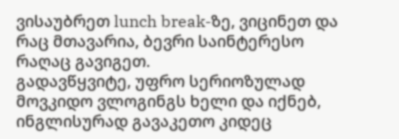ვისაუბრეთ lunch break-ზე, ვიცინეთ და რაც მთავარია, ბევრი საინტერესო რაღაც გავიგეთ.
გადავწყვიტე, უფრო სერიოზულად მოვკიდო ვლოგინგს ხელი და იქნებ, ინგლისურად გავაკეთო კიდეც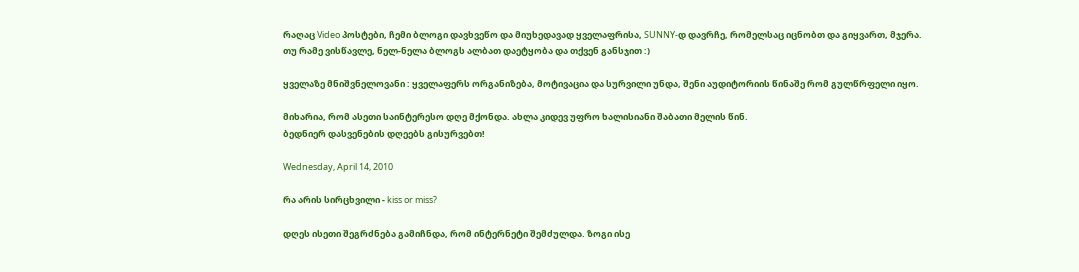რაღაც Video პოსტები, ჩემი ბლოგი დავხვეწო და მიუხედავად ყველაფრისა, SUNNY-დ დავრჩე, რომელსაც იცნობთ და გიყვართ, მჯერა.
თუ რამე ვისწავლე, ნელ-ნელა ბლოგს ალბათ დაეტყობა და თქვენ განსჯით :)

ყველაზე მნიშვნელოვანი : ყველაფერს ორგანიზება, მოტივაცია და სურვილი უნდა, შენი აუდიტორიის წინაშე რომ გულწრფელი იყო.

მიხარია, რომ ასეთი საინტერესო დღე მქონდა. ახლა კიდევ უფრო ხალისიანი შაბათი მელის წინ.
ბედნიერ დასვენების დღეებს გისურვებთ!

Wednesday, April 14, 2010

რა არის სირცხვილი - kiss or miss?

დღეს ისეთი შეგრძნება გამიჩნდა, რომ ინტერნეტი შემძულდა. ზოგი ისე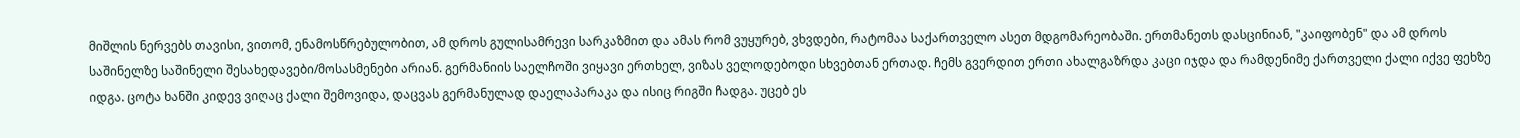მიშლის ნერვებს თავისი, ვითომ, ენამოსწრებულობით, ამ დროს გულისამრევი სარკაზმით და ამას რომ ვუყურებ, ვხვდები, რატომაა საქართველო ასეთ მდგომარეობაში. ერთმანეთს დასცინიან, "კაიფობენ" და ამ დროს საშინელზე საშინელი შესახედავები/მოსასმენები არიან. გერმანიის საელჩოში ვიყავი ერთხელ, ვიზას ველოდებოდი სხვებთან ერთად. ჩემს გვერდით ერთი ახალგაზრდა კაცი იჯდა და რამდენიმე ქართველი ქალი იქვე ფეხზე იდგა. ცოტა ხანში კიდევ ვიღაც ქალი შემოვიდა, დაცვას გერმანულად დაელაპარაკა და ისიც რიგში ჩადგა. უცებ ეს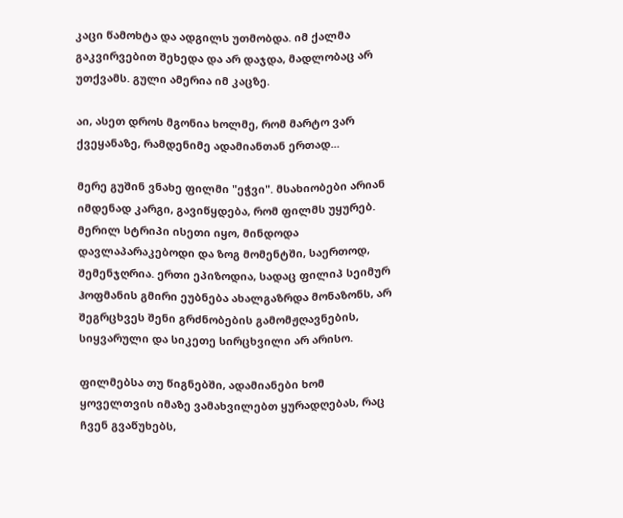კაცი წამოხტა და ადგილს უთმობდა. იმ ქალმა გაკვირვებით შეხედა და არ დაჯდა, მადლობაც არ უთქვამს. გული ამერია იმ კაცზე.

აი, ასეთ დროს მგონია ხოლმე, რომ მარტო ვარ ქვეყანაზე, რამდენიმე ადამიანთან ერთად...

მერე გუშინ ვნახე ფილმი "ეჭვი". მსახიობები არიან იმდენად კარგი, გავიწყდება, რომ ფილმს უყურებ. მერილ სტრიპი ისეთი იყო, მინდოდა დავლაპარაკებოდი და ზოგ მომენტში, საერთოდ, შემენჯღრია. ერთი ეპიზოდია, სადაც ფილიპ სეიმურ ჰოფმანის გმირი ეუბნება ახალგაზრდა მონაზონს, არ შეგრცხვეს შენი გრძნობების გამომჟღავნების, სიყვარული და სიკეთე სირცხვილი არ არისო.

ფილმებსა თუ წიგნებში, ადამიანები ხომ ყოველთვის იმაზე ვამახვილებთ ყურადღებას, რაც ჩვენ გვაწუხებს,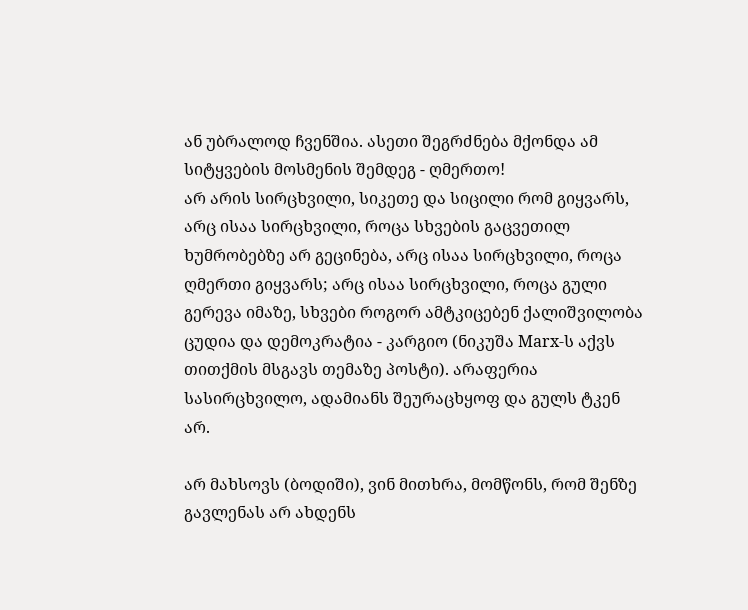ან უბრალოდ ჩვენშია. ასეთი შეგრძნება მქონდა ამ სიტყვების მოსმენის შემდეგ - ღმერთო!
არ არის სირცხვილი, სიკეთე და სიცილი რომ გიყვარს, არც ისაა სირცხვილი, როცა სხვების გაცვეთილ ხუმრობებზე არ გეცინება, არც ისაა სირცხვილი, როცა ღმერთი გიყვარს; არც ისაა სირცხვილი, როცა გული გერევა იმაზე, სხვები როგორ ამტკიცებენ ქალიშვილობა ცუდია და დემოკრატია - კარგიო (ნიკუშა Marx-ს აქვს თითქმის მსგავს თემაზე პოსტი). არაფერია სასირცხვილო, ადამიანს შეურაცხყოფ და გულს ტკენ არ.

არ მახსოვს (ბოდიში), ვინ მითხრა, მომწონს, რომ შენზე გავლენას არ ახდენს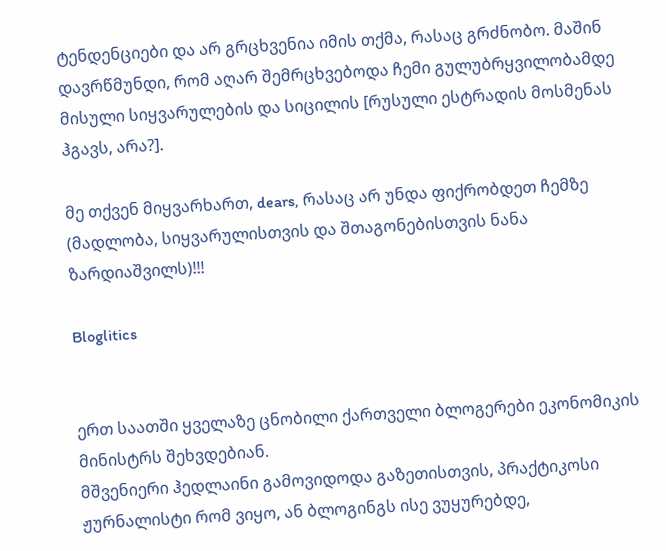ტენდენციები და არ გრცხვენია იმის თქმა, რასაც გრძნობო. მაშინ დავრწმუნდი, რომ აღარ შემრცხვებოდა ჩემი გულუბრყვილობამდე მისული სიყვარულების და სიცილის [რუსული ესტრადის მოსმენას ჰგავს, არა?].

მე თქვენ მიყვარხართ, dears, რასაც არ უნდა ფიქრობდეთ ჩემზე (მადლობა, სიყვარულისთვის და შთაგონებისთვის ნანა ზარდიაშვილს)!!!

Bloglitics


ერთ საათში ყველაზე ცნობილი ქართველი ბლოგერები ეკონომიკის მინისტრს შეხვდებიან.
მშვენიერი ჰედლაინი გამოვიდოდა გაზეთისთვის, პრაქტიკოსი ჟურნალისტი რომ ვიყო, ან ბლოგინგს ისე ვუყურებდე,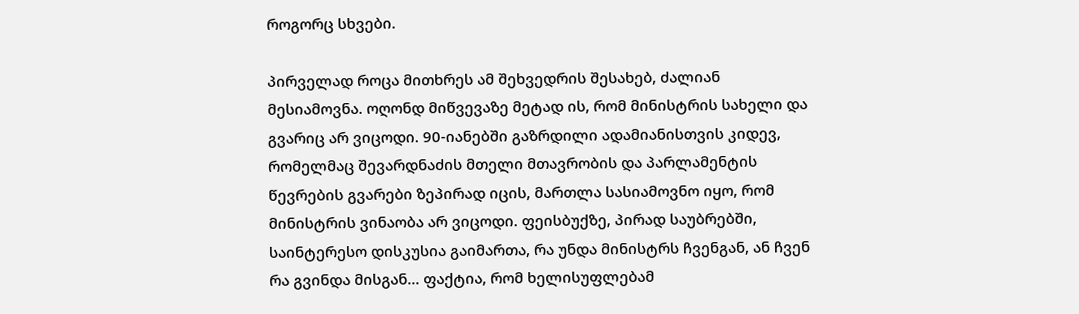როგორც სხვები.

პირველად როცა მითხრეს ამ შეხვედრის შესახებ, ძალიან მესიამოვნა. ოღონდ მიწვევაზე მეტად ის, რომ მინისტრის სახელი და გვარიც არ ვიცოდი. 90-იანებში გაზრდილი ადამიანისთვის კიდევ, რომელმაც შევარდნაძის მთელი მთავრობის და პარლამენტის წევრების გვარები ზეპირად იცის, მართლა სასიამოვნო იყო, რომ მინისტრის ვინაობა არ ვიცოდი. ფეისბუქზე, პირად საუბრებში, საინტერესო დისკუსია გაიმართა, რა უნდა მინისტრს ჩვენგან, ან ჩვენ რა გვინდა მისგან... ფაქტია, რომ ხელისუფლებამ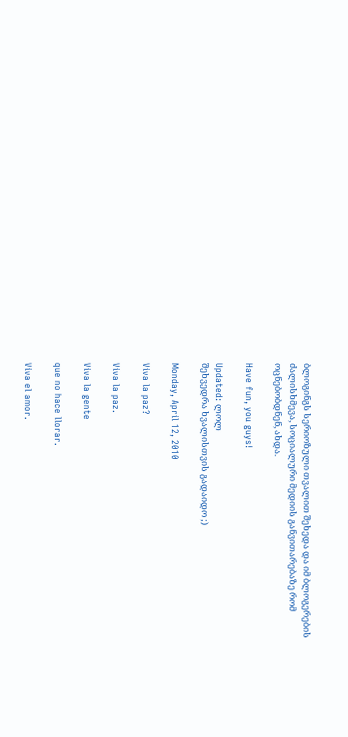ბლოგინგს სერიოზული თვალით შეხედა და იმ ბლოგერების ძალისხმევა, სოციალური მედიის განვითარებაზე რომ ოცნებობდნენ, ახდა.

Have fun, you guys!

Updated: ლოლ
შეხვედრა ხვალისთვის გადაიდო ;)

Monday, April 12, 2010

Viva la paz?

Viva la paz.

Viva la gente

que no hace llorar.

Viva el amor.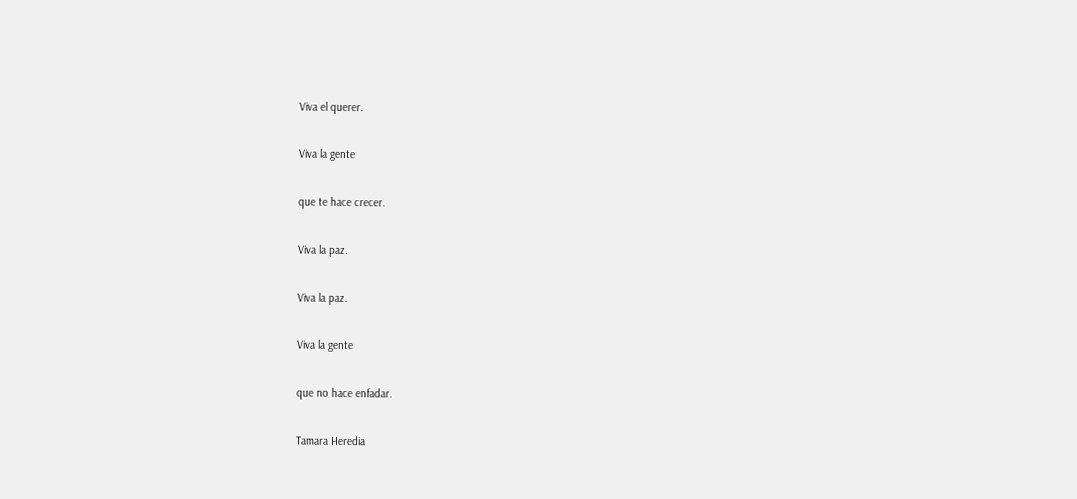Viva el querer.

Viva la gente

que te hace crecer.

Viva la paz.

Viva la paz.

Viva la gente

que no hace enfadar.

Tamara Heredia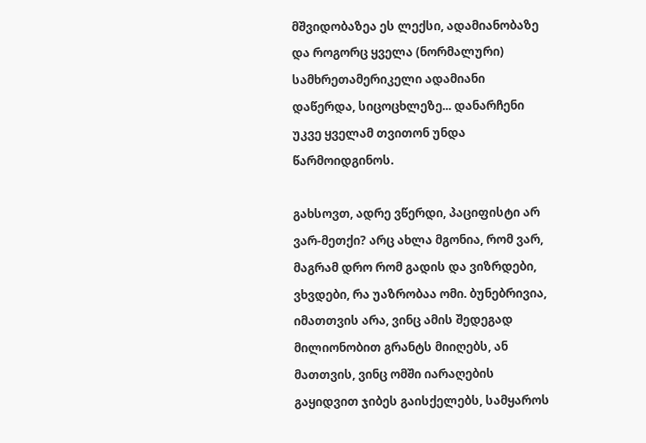მშვიდობაზეა ეს ლექსი, ადამიანობაზე და როგორც ყველა (ნორმალური) სამხრეთამერიკელი ადამიანი დაწერდა, სიცოცხლეზე... დანარჩენი უკვე ყველამ თვითონ უნდა წარმოიდგინოს.

გახსოვთ, ადრე ვწერდი, პაციფისტი არ ვარ-მეთქი? არც ახლა მგონია, რომ ვარ, მაგრამ დრო რომ გადის და ვიზრდები, ვხვდები, რა უაზრობაა ომი. ბუნებრივია, იმათთვის არა, ვინც ამის შედეგად მილიონობით გრანტს მიიღებს, ან მათთვის, ვინც ომში იარაღების გაყიდვით ჯიბეს გაისქელებს, სამყაროს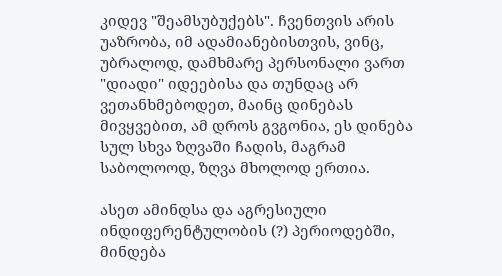კიდევ "შეამსუბუქებს". ჩვენთვის არის უაზრობა, იმ ადამიანებისთვის, ვინც, უბრალოდ, დამხმარე პერსონალი ვართ "დიადი" იდეებისა და თუნდაც არ ვეთანხმებოდეთ, მაინც დინებას მივყვებით, ამ დროს გვგონია, ეს დინება სულ სხვა ზღვაში ჩადის, მაგრამ საბოლოოდ, ზღვა მხოლოდ ერთია.

ასეთ ამინდსა და აგრესიული ინდიფერენტულობის (?) პერიოდებში, მინდება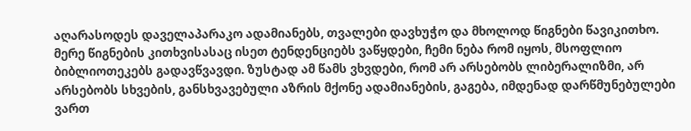აღარასოდეს დაველაპარაკო ადამიანებს, თვალები დავხუჭო და მხოლოდ წიგნები წავიკითხო. მერე წიგნების კითხვისასაც ისეთ ტენდენციებს ვაწყდები, ჩემი ნება რომ იყოს, მსოფლიო ბიბლიოთეკებს გადავწვავდი. ზუსტად ამ წამს ვხვდები, რომ არ არსებობს ლიბერალიზმი, არ არსებობს სხვების, განსხვავებული აზრის მქონე ადამიანების, გაგება, იმდენად დარწმუნებულები ვართ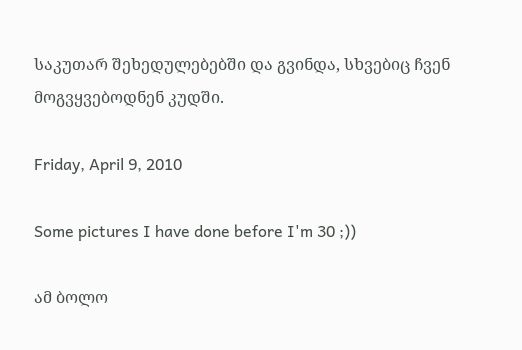საკუთარ შეხედულებებში და გვინდა, სხვებიც ჩვენ მოგვყვებოდნენ კუდში.

Friday, April 9, 2010

Some pictures I have done before I'm 30 ;))

ამ ბოლო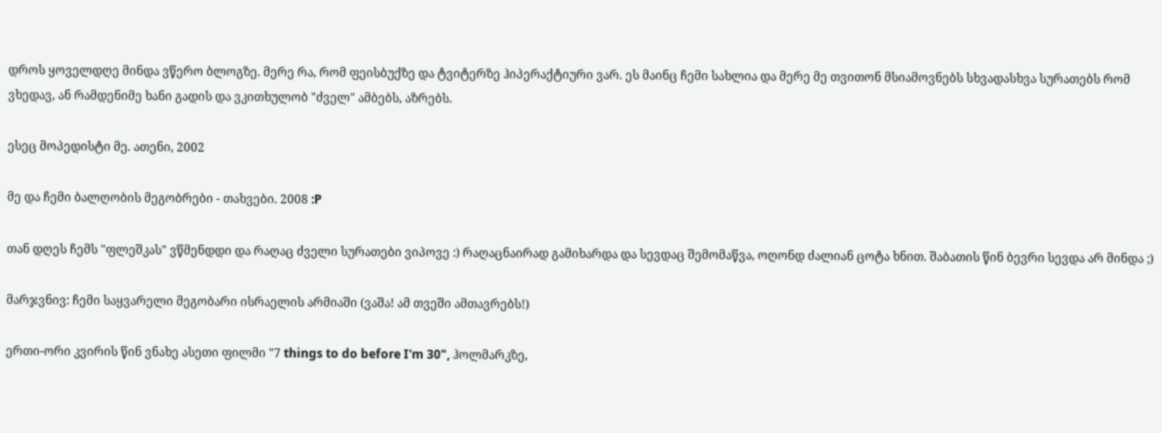დროს ყოველდღე მინდა ვწერო ბლოგზე. მერე რა, რომ ფეისბუქზე და ტვიტერზე ჰიპერაქტიური ვარ. ეს მაინც ჩემი სახლია და მერე მე თვითონ მსიამოვნებს სხვადასხვა სურათებს რომ ვხედავ, ან რამდენიმე ხანი გადის და ვკითხულობ "ძველ" ამბებს, აზრებს.

ესეც მოპედისტი მე. ათენი, 2002

მე და ჩემი ბალღობის მეგობრები - თახვები. 2008 :P

თან დღეს ჩემს "ფლეშკას" ვწმენდდი და რაღაც ძველი სურათები ვიპოვე :) რაღაცნაირად გამიხარდა და სევდაც შემომაწვა, ოღონდ ძალიან ცოტა ხნით. შაბათის წინ ბევრი სევდა არ მინდა ;)

მარჯვნივ: ჩემი საყვარელი მეგობარი ისრაელის არმიაში (ვაშა! ამ თვეში ამთავრებს!)

ერთი-ორი კვირის წინ ვნახე ასეთი ფილმი "7 things to do before I'm 30", ჰოლმარკზე,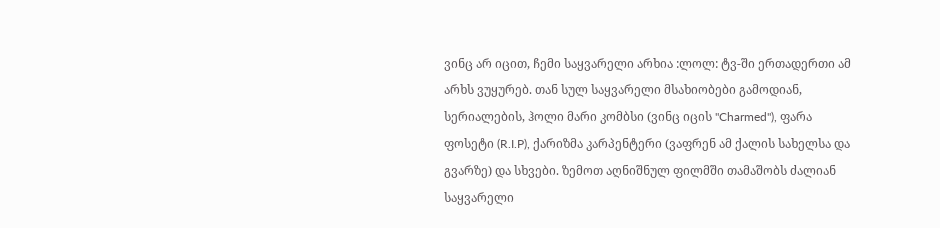ვინც არ იცით, ჩემი საყვარელი არხია :ლოლ: ტვ-ში ერთადერთი ამ არხს ვუყურებ. თან სულ საყვარელი მსახიობები გამოდიან, სერიალების, ჰოლი მარი კომბსი (ვინც იცის "Charmed"), ფარა ფოსეტი (R.I.P), ქარიზმა კარპენტერი (ვაფრენ ამ ქალის სახელსა და გვარზე) და სხვები. ზემოთ აღნიშნულ ფილმში თამაშობს ძალიან საყვარელი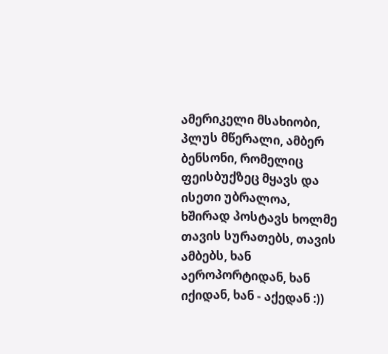ამერიკელი მსახიობი, პლუს მწერალი, ამბერ ბენსონი, რომელიც ფეისბუქზეც მყავს და ისეთი უბრალოა, ხშირად პოსტავს ხოლმე თავის სურათებს, თავის ამბებს, ხან აეროპორტიდან, ხან იქიდან, ხან - აქედან :))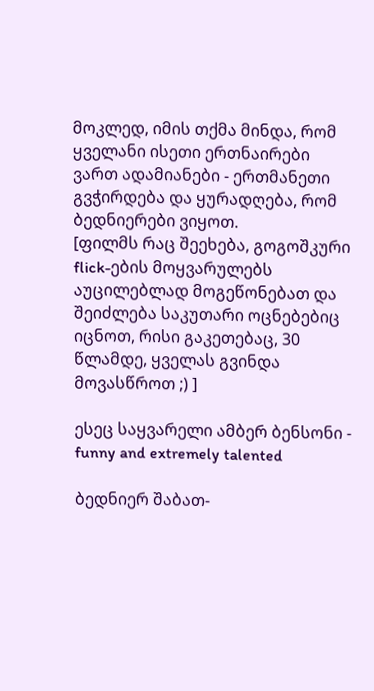მოკლედ, იმის თქმა მინდა, რომ ყველანი ისეთი ერთნაირები ვართ ადამიანები - ერთმანეთი გვჭირდება და ყურადღება, რომ ბედნიერები ვიყოთ.
[ფილმს რაც შეეხება, გოგოშკური flick-ების მოყვარულებს აუცილებლად მოგეწონებათ და შეიძლება საკუთარი ოცნებებიც იცნოთ, რისი გაკეთებაც, 30 წლამდე, ყველას გვინდა მოვასწროთ ;) ]

ესეც საყვარელი ამბერ ბენსონი - funny and extremely talented

ბედნიერ შაბათ-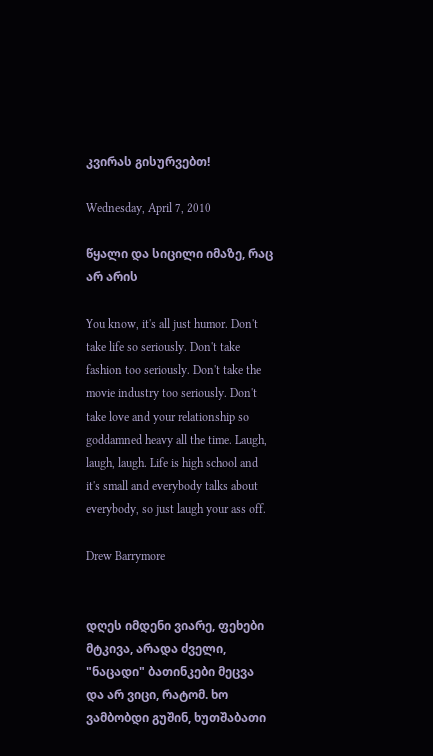კვირას გისურვებთ!

Wednesday, April 7, 2010

წყალი და სიცილი იმაზე, რაც არ არის

You know, it's all just humor. Don't take life so seriously. Don't take fashion too seriously. Don't take the movie industry too seriously. Don't take love and your relationship so goddamned heavy all the time. Laugh, laugh, laugh. Life is high school and it's small and everybody talks about everybody, so just laugh your ass off.

Drew Barrymore


დღეს იმდენი ვიარე, ფეხები მტკივა, არადა ძველი, "ნაცადი" ბათინკები მეცვა და არ ვიცი, რატომ. ხო ვამბობდი გუშინ, ხუთშაბათი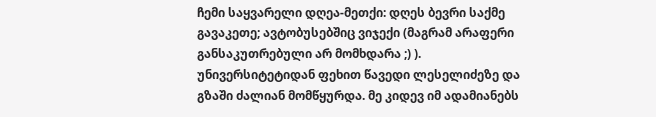ჩემი საყვარელი დღეა-მეთქი: დღეს ბევრი საქმე გავაკეთე; ავტობუსებშიც ვიჯექი (მაგრამ არაფერი განსაკუთრებული არ მომხდარა ;) ).
უნივერსიტეტიდან ფეხით წავედი ლესელიძეზე და გზაში ძალიან მომწყურდა. მე კიდევ იმ ადამიანებს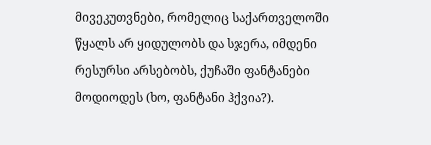მივეკუთვნები, რომელიც საქართველოში წყალს არ ყიდულობს და სჯერა, იმდენი რესურსი არსებობს, ქუჩაში ფანტანები მოდიოდეს (ხო, ფანტანი ჰქვია?).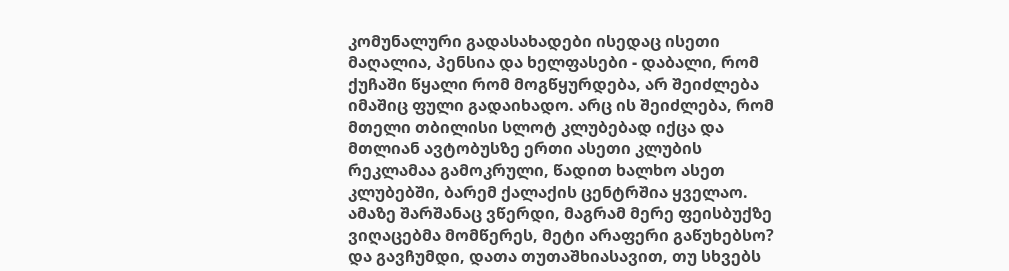კომუნალური გადასახადები ისედაც ისეთი მაღალია, პენსია და ხელფასები - დაბალი, რომ ქუჩაში წყალი რომ მოგწყურდება, არ შეიძლება იმაშიც ფული გადაიხადო. არც ის შეიძლება, რომ მთელი თბილისი სლოტ კლუბებად იქცა და მთლიან ავტობუსზე ერთი ასეთი კლუბის რეკლამაა გამოკრული, წადით ხალხო ასეთ კლუბებში, ბარემ ქალაქის ცენტრშია ყველაო. ამაზე შარშანაც ვწერდი, მაგრამ მერე ფეისბუქზე ვიღაცებმა მომწერეს, მეტი არაფერი გაწუხებსო? და გავჩუმდი, დათა თუთაშხიასავით, თუ სხვებს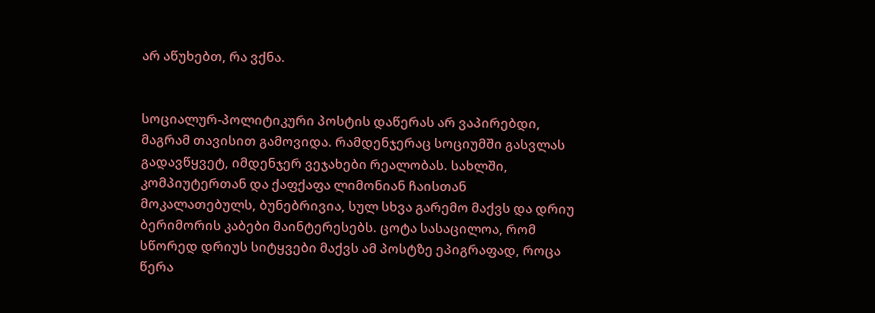არ აწუხებთ, რა ვქნა.


სოციალურ-პოლიტიკური პოსტის დაწერას არ ვაპირებდი, მაგრამ თავისით გამოვიდა. რამდენჯერაც სოციუმში გასვლას გადავწყვეტ, იმდენჯერ ვეჯახები რეალობას. სახლში, კომპიუტერთან და ქაფქაფა ლიმონიან ჩაისთან მოკალათებულს, ბუნებრივია, სულ სხვა გარემო მაქვს და დრიუ ბერიმორის კაბები მაინტერესებს. ცოტა სასაცილოა, რომ სწორედ დრიუს სიტყვები მაქვს ამ პოსტზე ეპიგრაფად, როცა წერა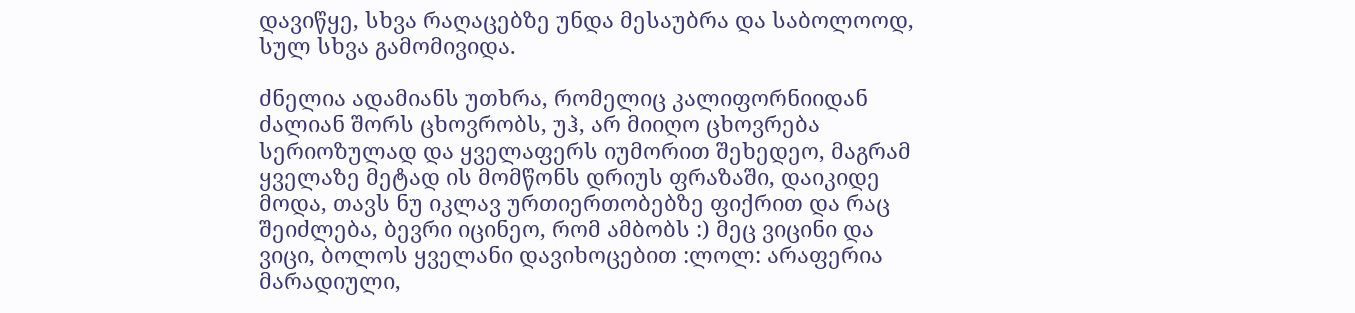დავიწყე, სხვა რაღაცებზე უნდა მესაუბრა და საბოლოოდ, სულ სხვა გამომივიდა.

ძნელია ადამიანს უთხრა, რომელიც კალიფორნიიდან ძალიან შორს ცხოვრობს, უჰ, არ მიიღო ცხოვრება სერიოზულად და ყველაფერს იუმორით შეხედეო, მაგრამ ყველაზე მეტად ის მომწონს დრიუს ფრაზაში, დაიკიდე მოდა, თავს ნუ იკლავ ურთიერთობებზე ფიქრით და რაც შეიძლება, ბევრი იცინეო, რომ ამბობს :) მეც ვიცინი და ვიცი, ბოლოს ყველანი დავიხოცებით :ლოლ: არაფერია მარადიული,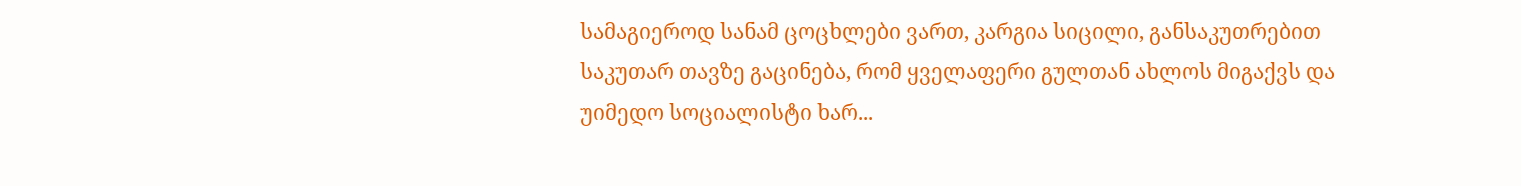სამაგიეროდ სანამ ცოცხლები ვართ, კარგია სიცილი, განსაკუთრებით საკუთარ თავზე გაცინება, რომ ყველაფერი გულთან ახლოს მიგაქვს და უიმედო სოციალისტი ხარ...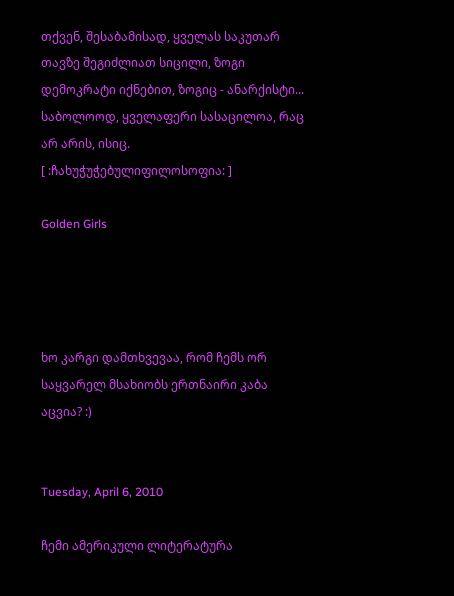თქვენ, შესაბამისად, ყველას საკუთარ თავზე შეგიძლიათ სიცილი, ზოგი დემოკრატი იქნებით, ზოგიც - ანარქისტი... საბოლოოდ, ყველაფერი სასაცილოა, რაც არ არის, ისიც.
[ :ჩახუჭუჭებულიფილოსოფია: ]

Golden Girls




ხო კარგი დამთხვევაა, რომ ჩემს ორ საყვარელ მსახიობს ერთნაირი კაბა აცვია? :)


Tuesday, April 6, 2010

ჩემი ამერიკული ლიტერატურა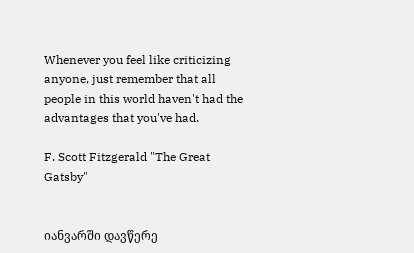Whenever you feel like criticizing anyone, just remember that all people in this world haven't had the advantages that you've had.

F. Scott Fitzgerald "The Great Gatsby"


იანვარში დავწერე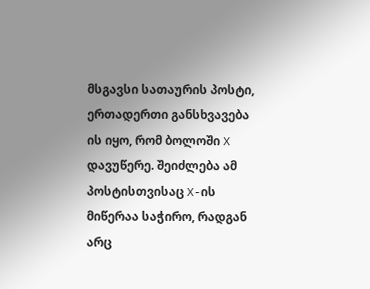მსგავსი სათაურის პოსტი, ერთადერთი განსხვავება ის იყო, რომ ბოლოში X დავუწერე. შეიძლება ამ პოსტისთვისაც X-ის მიწერაა საჭირო, რადგან არც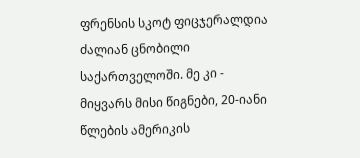ფრენსის სკოტ ფიცჯერალდია ძალიან ცნობილი საქართველოში. მე კი - მიყვარს მისი წიგნები, 20-იანი წლების ამერიკის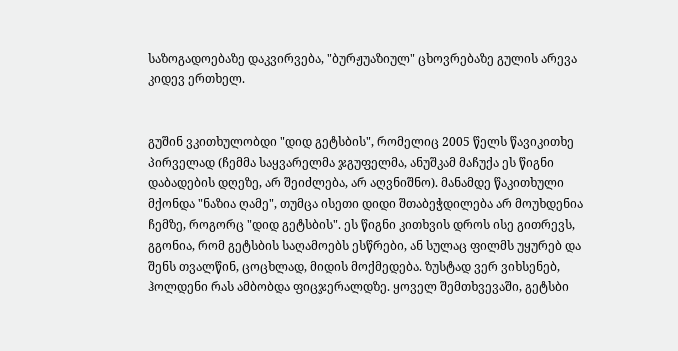საზოგადოებაზე დაკვირვება, "ბურჟუაზიულ" ცხოვრებაზე გულის არევა კიდევ ერთხელ.


გუშინ ვკითხულობდი "დიდ გეტსბის", რომელიც 2005 წელს წავიკითხე პირველად (ჩემმა საყვარელმა ჯგუფელმა, ანუშკამ მაჩუქა ეს წიგნი დაბადების დღეზე, არ შეიძლება, არ აღვნიშნო). მანამდე წაკითხული მქონდა "ნაზია ღამე", თუმცა ისეთი დიდი შთაბეჭდილება არ მოუხდენია ჩემზე, როგორც "დიდ გეტსბის". ეს წიგნი კითხვის დროს ისე გითრევს, გგონია, რომ გეტსბის საღამოებს ესწრები, ან სულაც ფილმს უყურებ და შენს თვალწინ, ცოცხლად, მიდის მოქმედება. ზუსტად ვერ ვიხსენებ, ჰოლდენი რას ამბობდა ფიცჯერალდზე. ყოველ შემთხვევაში, გეტსბი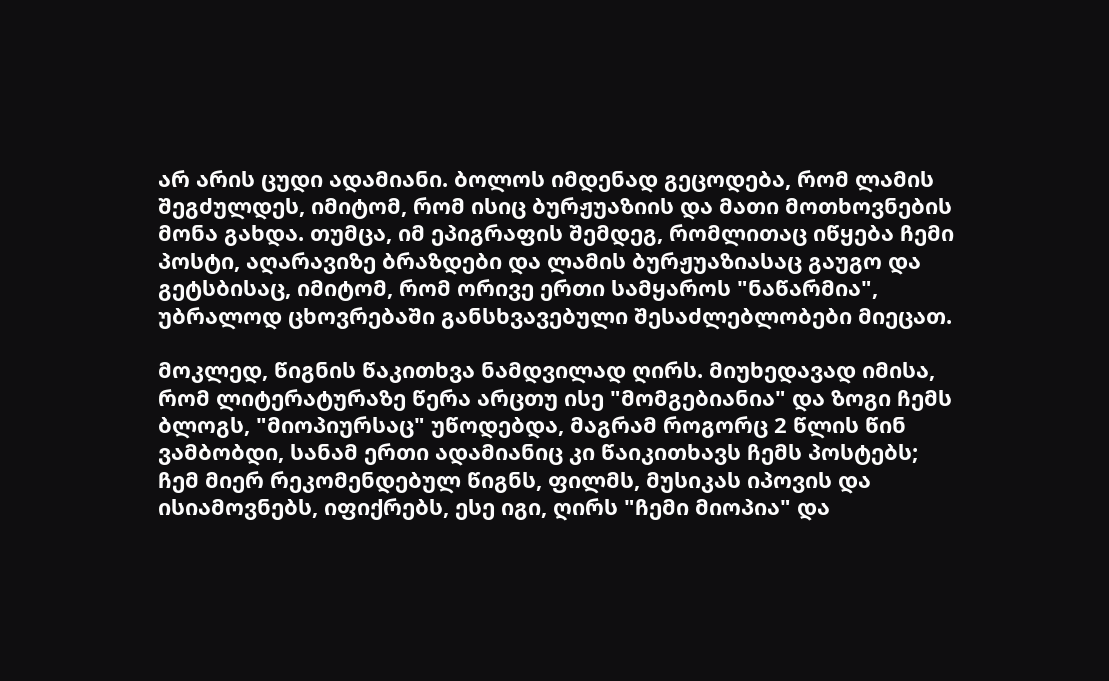არ არის ცუდი ადამიანი. ბოლოს იმდენად გეცოდება, რომ ლამის შეგძულდეს, იმიტომ, რომ ისიც ბურჟუაზიის და მათი მოთხოვნების მონა გახდა. თუმცა, იმ ეპიგრაფის შემდეგ, რომლითაც იწყება ჩემი პოსტი, აღარავიზე ბრაზდები და ლამის ბურჟუაზიასაც გაუგო და გეტსბისაც, იმიტომ, რომ ორივე ერთი სამყაროს "ნაწარმია", უბრალოდ ცხოვრებაში განსხვავებული შესაძლებლობები მიეცათ.

მოკლედ, წიგნის წაკითხვა ნამდვილად ღირს. მიუხედავად იმისა, რომ ლიტერატურაზე წერა არცთუ ისე "მომგებიანია" და ზოგი ჩემს ბლოგს, "მიოპიურსაც" უწოდებდა, მაგრამ როგორც 2 წლის წინ ვამბობდი, სანამ ერთი ადამიანიც კი წაიკითხავს ჩემს პოსტებს; ჩემ მიერ რეკომენდებულ წიგნს, ფილმს, მუსიკას იპოვის და ისიამოვნებს, იფიქრებს, ესე იგი, ღირს "ჩემი მიოპია" და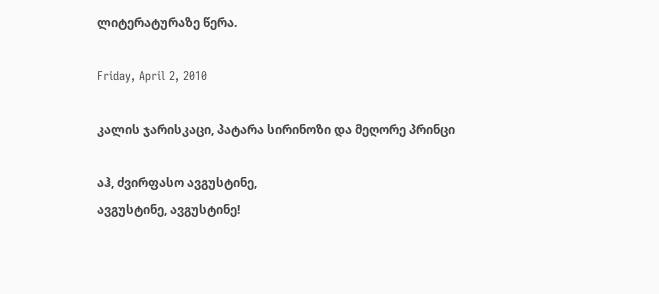ლიტერატურაზე წერა.

Friday, April 2, 2010

კალის ჯარისკაცი, პატარა სირინოზი და მეღორე პრინცი

აჰ, ძვირფასო ავგუსტინე,
ავგუსტინე, ავგუსტინე!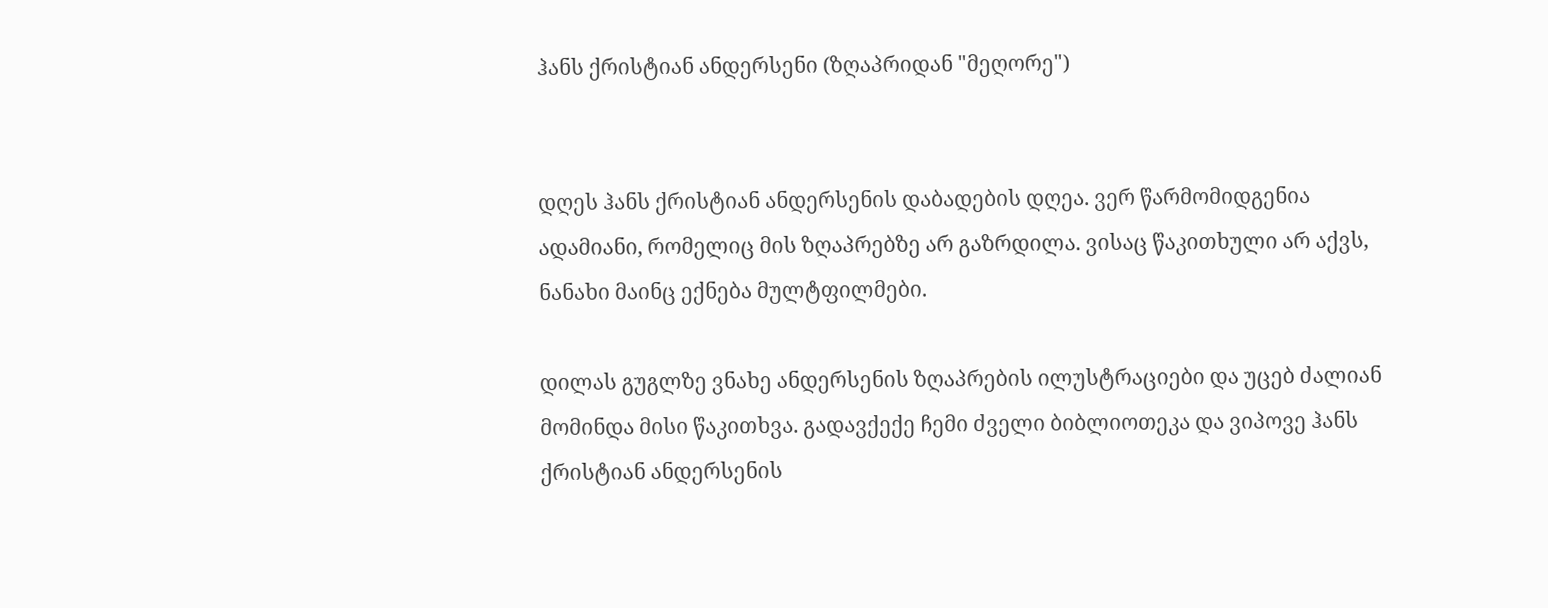ჰანს ქრისტიან ანდერსენი (ზღაპრიდან "მეღორე")


დღეს ჰანს ქრისტიან ანდერსენის დაბადების დღეა. ვერ წარმომიდგენია ადამიანი, რომელიც მის ზღაპრებზე არ გაზრდილა. ვისაც წაკითხული არ აქვს, ნანახი მაინც ექნება მულტფილმები.

დილას გუგლზე ვნახე ანდერსენის ზღაპრების ილუსტრაციები და უცებ ძალიან მომინდა მისი წაკითხვა. გადავქექე ჩემი ძველი ბიბლიოთეკა და ვიპოვე ჰანს ქრისტიან ანდერსენის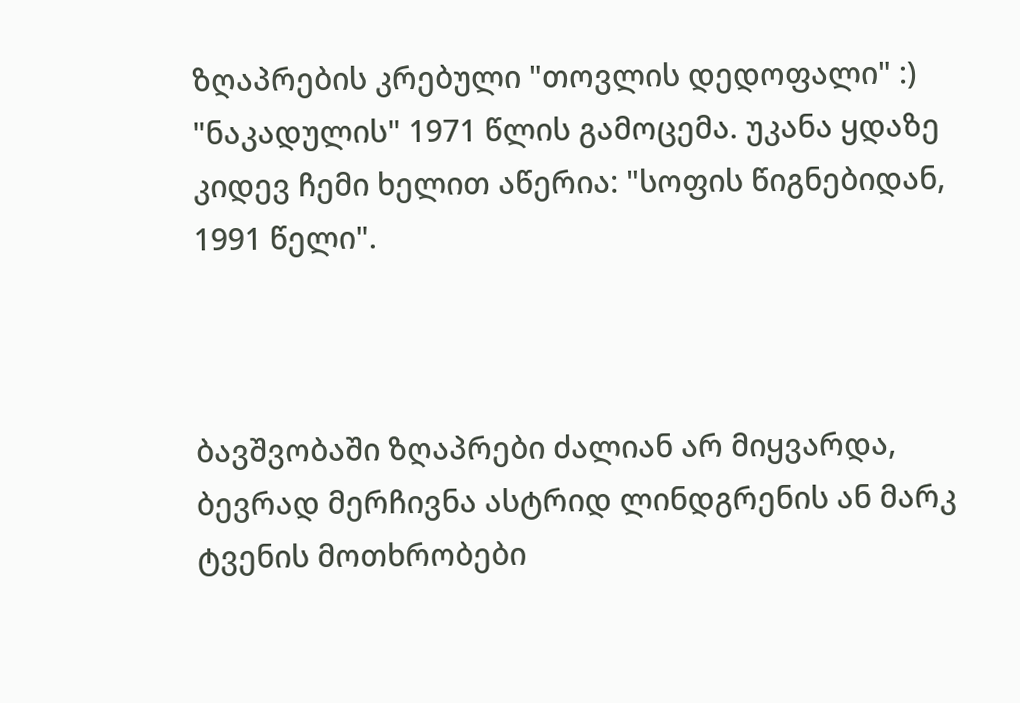ზღაპრების კრებული "თოვლის დედოფალი" :) "ნაკადულის" 1971 წლის გამოცემა. უკანა ყდაზე კიდევ ჩემი ხელით აწერია: "სოფის წიგნებიდან, 1991 წელი".



ბავშვობაში ზღაპრები ძალიან არ მიყვარდა, ბევრად მერჩივნა ასტრიდ ლინდგრენის ან მარკ ტვენის მოთხრობები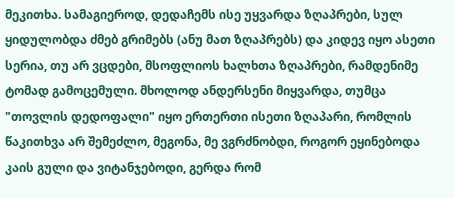მეკითხა. სამაგიეროდ, დედაჩემს ისე უყვარდა ზღაპრები, სულ ყიდულობდა ძმებ გრიმებს (ანუ მათ ზღაპრებს) და კიდევ იყო ასეთი სერია, თუ არ ვცდები, მსოფლიოს ხალხთა ზღაპრები, რამდენიმე ტომად გამოცემული. მხოლოდ ანდერსენი მიყვარდა, თუმცა "თოვლის დედოფალი" იყო ერთერთი ისეთი ზღაპარი, რომლის წაკითხვა არ შემეძლო, მეგონა, მე ვგრძნობდი, როგორ ეყინებოდა კაის გული და ვიტანჯებოდი, გერდა რომ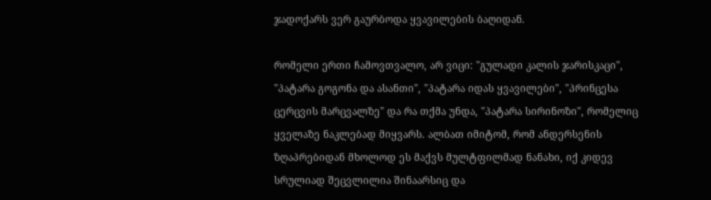ჯადოქარს ვერ გაურბოდა ყვავილების ბაღიდან.

რომელი ერთი ჩამოვთვალო, არ ვიცი: "გულადი კალის ჯარისკაცი", "პატარა გოგონა და ასანთი", "პატარა იდას ყვავილები", "პრინცესა ცერცვის მარცვალზე" და რა თქმა უნდა, "პატარა სირინოზი", რომელიც ყველაზე ნაკლებად მიყვარს. ალბათ იმიტომ, რომ ანდერსენის ზღაპრებიდან მხოლოდ ეს მაქვს მულტფილმად ნანახი, იქ კიდევ სრულიად შეცვლილია შინაარსიც და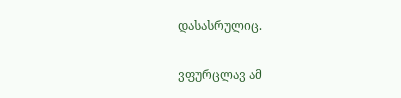დასასრულიც.

ვფურცლავ ამ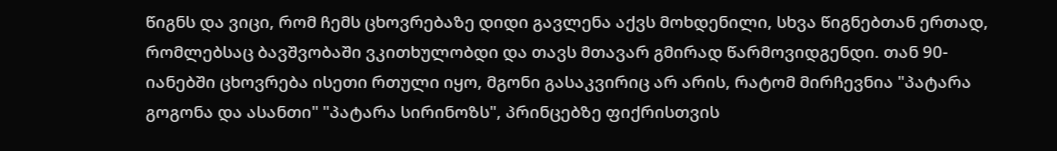წიგნს და ვიცი, რომ ჩემს ცხოვრებაზე დიდი გავლენა აქვს მოხდენილი, სხვა წიგნებთან ერთად, რომლებსაც ბავშვობაში ვკითხულობდი და თავს მთავარ გმირად წარმოვიდგენდი. თან 90-იანებში ცხოვრება ისეთი რთული იყო, მგონი გასაკვირიც არ არის, რატომ მირჩევნია "პატარა გოგონა და ასანთი" "პატარა სირინოზს", პრინცებზე ფიქრისთვის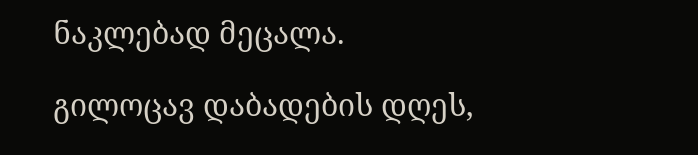ნაკლებად მეცალა.

გილოცავ დაბადების დღეს,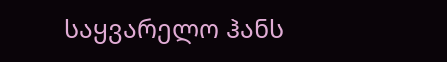საყვარელო ჰანს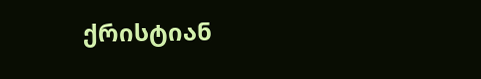ქრისტიან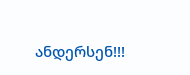ანდერსენ!!!